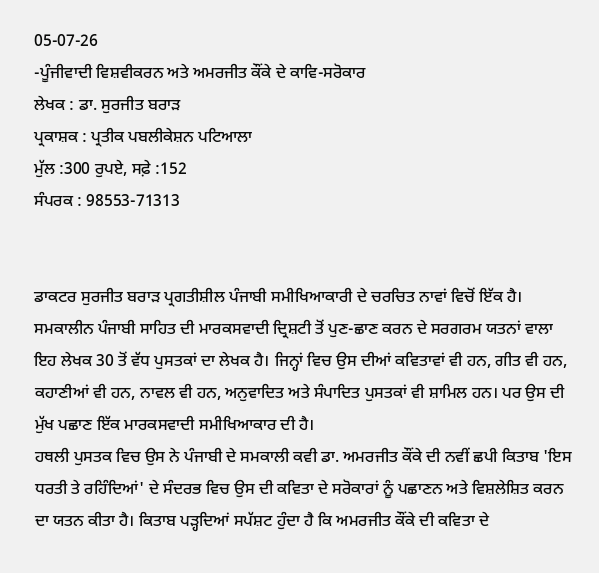05-07-26
-ਪੂੰਜੀਵਾਦੀ ਵਿਸ਼ਵੀਕਰਨ ਅਤੇ ਅਮਰਜੀਤ ਕੌਂਕੇ ਦੇ ਕਾਵਿ-ਸਰੋਕਾਰ
ਲੇਖਕ : ਡਾ. ਸੁਰਜੀਤ ਬਰਾੜ
ਪ੍ਰਕਾਸ਼ਕ : ਪ੍ਰਤੀਕ ਪਬਲੀਕੇਸ਼ਨ ਪਟਿਆਲਾ
ਮੁੱਲ :300 ਰੁਪਏ, ਸਫ਼ੇ :152
ਸੰਪਰਕ : 98553-71313


ਡਾਕਟਰ ਸੁਰਜੀਤ ਬਰਾੜ ਪ੍ਰਗਤੀਸ਼ੀਲ ਪੰਜਾਬੀ ਸਮੀਖਿਆਕਾਰੀ ਦੇ ਚਰਚਿਤ ਨਾਵਾਂ ਵਿਚੋਂ ਇੱਕ ਹੈ। ਸਮਕਾਲੀਨ ਪੰਜਾਬੀ ਸਾਹਿਤ ਦੀ ਮਾਰਕਸਵਾਦੀ ਦ੍ਰਿਸ਼ਟੀ ਤੋਂ ਪੁਣ-ਛਾਣ ਕਰਨ ਦੇ ਸਰਗਰਮ ਯਤਨਾਂ ਵਾਲਾ ਇਹ ਲੇਖਕ 30 ਤੋਂ ਵੱਧ ਪੁਸਤਕਾਂ ਦਾ ਲੇਖਕ ਹੈ। ਜਿਨ੍ਹਾਂ ਵਿਚ ਉਸ ਦੀਆਂ ਕਵਿਤਾਵਾਂ ਵੀ ਹਨ, ਗੀਤ ਵੀ ਹਨ, ਕਹਾਣੀਆਂ ਵੀ ਹਨ, ਨਾਵਲ ਵੀ ਹਨ, ਅਨੁਵਾਦਿਤ ਅਤੇ ਸੰਪਾਦਿਤ ਪੁਸਤਕਾਂ ਵੀ ਸ਼ਾਮਿਲ ਹਨ। ਪਰ ਉਸ ਦੀ ਮੁੱਖ ਪਛਾਣ ਇੱਕ ਮਾਰਕਸਵਾਦੀ ਸਮੀਖਿਆਕਾਰ ਦੀ ਹੈ।
ਹਥਲੀ ਪੁਸਤਕ ਵਿਚ ਉਸ ਨੇ ਪੰਜਾਬੀ ਦੇ ਸਮਕਾਲੀ ਕਵੀ ਡਾ. ਅਮਰਜੀਤ ਕੌਂਕੇ ਦੀ ਨਵੀਂ ਛਪੀ ਕਿਤਾਬ 'ਇਸ ਧਰਤੀ ਤੇ ਰਹਿੰਦਿਆਂ' ਦੇ ਸੰਦਰਭ ਵਿਚ ਉਸ ਦੀ ਕਵਿਤਾ ਦੇ ਸਰੋਕਾਰਾਂ ਨੂੰ ਪਛਾਣਨ ਅਤੇ ਵਿਸ਼ਲੇਸ਼ਿਤ ਕਰਨ ਦਾ ਯਤਨ ਕੀਤਾ ਹੈ। ਕਿਤਾਬ ਪੜ੍ਹਦਿਆਂ ਸਪੱਸ਼ਟ ਹੁੰਦਾ ਹੈ ਕਿ ਅਮਰਜੀਤ ਕੌਂਕੇ ਦੀ ਕਵਿਤਾ ਦੇ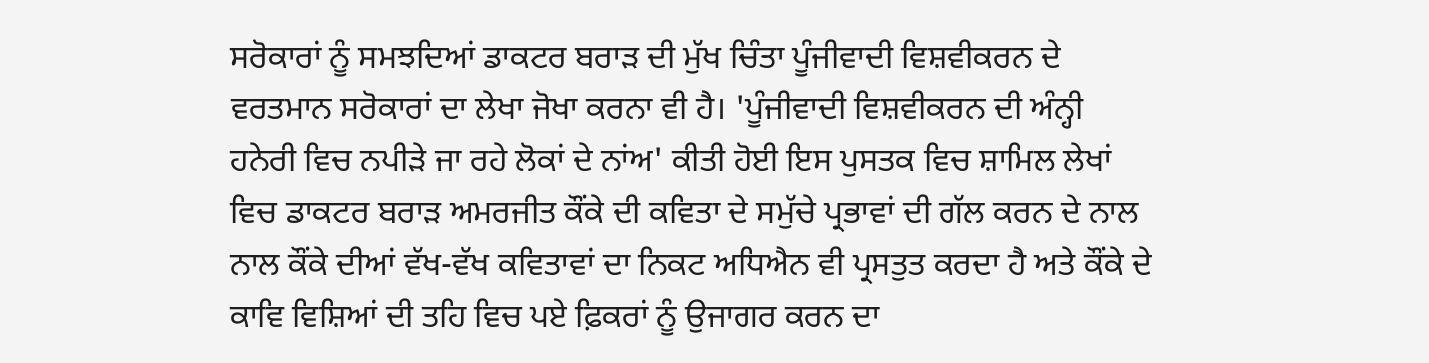ਸਰੋਕਾਰਾਂ ਨੂੰ ਸਮਝਦਿਆਂ ਡਾਕਟਰ ਬਰਾੜ ਦੀ ਮੁੱਖ ਚਿੰਤਾ ਪੂੰਜੀਵਾਦੀ ਵਿਸ਼ਵੀਕਰਨ ਦੇ ਵਰਤਮਾਨ ਸਰੋਕਾਰਾਂ ਦਾ ਲੇਖਾ ਜੋਖਾ ਕਰਨਾ ਵੀ ਹੈ। 'ਪੂੰਜੀਵਾਦੀ ਵਿਸ਼ਵੀਕਰਨ ਦੀ ਅੰਨ੍ਹੀ ਹਨੇਰੀ ਵਿਚ ਨਪੀੜੇ ਜਾ ਰਹੇ ਲੋਕਾਂ ਦੇ ਨਾਂਅ' ਕੀਤੀ ਹੋਈ ਇਸ ਪੁਸਤਕ ਵਿਚ ਸ਼ਾਮਿਲ ਲੇਖਾਂ ਵਿਚ ਡਾਕਟਰ ਬਰਾੜ ਅਮਰਜੀਤ ਕੌਂਕੇ ਦੀ ਕਵਿਤਾ ਦੇ ਸਮੁੱਚੇ ਪ੍ਰਭਾਵਾਂ ਦੀ ਗੱਲ ਕਰਨ ਦੇ ਨਾਲ ਨਾਲ ਕੌਂਕੇ ਦੀਆਂ ਵੱਖ-ਵੱਖ ਕਵਿਤਾਵਾਂ ਦਾ ਨਿਕਟ ਅਧਿਐਨ ਵੀ ਪ੍ਰਸਤੁਤ ਕਰਦਾ ਹੈ ਅਤੇ ਕੌਂਕੇ ਦੇ ਕਾਵਿ ਵਿਸ਼ਿਆਂ ਦੀ ਤਹਿ ਵਿਚ ਪਏ ਫ਼ਿਕਰਾਂ ਨੂੰ ਉਜਾਗਰ ਕਰਨ ਦਾ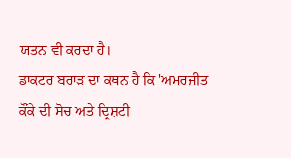ਯਤਨ ਵੀ ਕਰਦਾ ਹੈ।
ਡਾਕਟਰ ਬਰਾੜ ਦਾ ਕਥਨ ਹੈ ਕਿ 'ਅਮਰਜੀਤ ਕੌਂਕੇ ਦੀ ਸੋਚ ਅਤੇ ਦ੍ਰਿਸ਼ਟੀ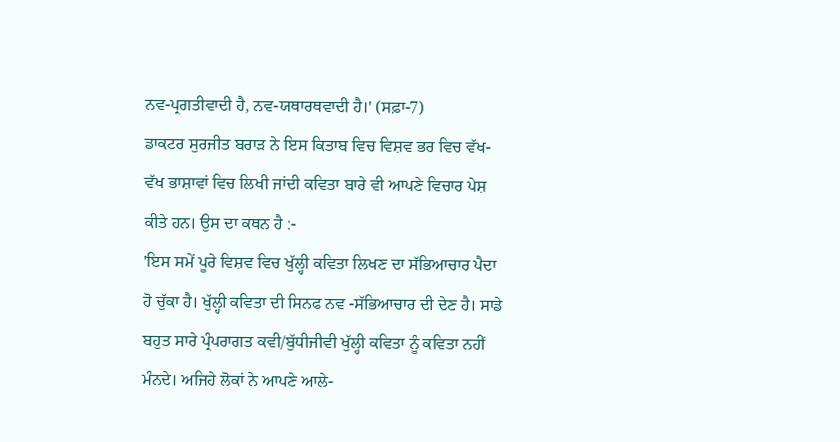ਨਵ-ਪ੍ਰਗਤੀਵਾਦੀ ਹੈ, ਨਵ-ਯਥਾਰਥਵਾਦੀ ਹੈ।' (ਸਫ਼ਾ-7)
ਡਾਕਟਰ ਸੁਰਜੀਤ ਬਰਾੜ ਨੇ ਇਸ ਕਿਤਾਬ ਵਿਚ ਵਿਸ਼ਵ ਭਰ ਵਿਚ ਵੱਖ-ਵੱਖ ਭਾਸ਼ਾਵਾਂ ਵਿਚ ਲਿਖੀ ਜਾਂਦੀ ਕਵਿਤਾ ਬਾਰੇ ਵੀ ਆਪਣੇ ਵਿਚਾਰ ਪੇਸ਼ ਕੀਤੇ ਹਨ। ਉਸ ਦਾ ਕਥਨ ਹੈ :-
'ਇਸ ਸਮੇਂ ਪੂਰੇ ਵਿਸ਼ਵ ਵਿਚ ਖੁੱਲ੍ਹੀ ਕਵਿਤਾ ਲਿਖਣ ਦਾ ਸੱਭਿਆਚਾਰ ਪੈਦਾ ਹੋ ਚੁੱਕਾ ਹੈ। ਖੁੱਲ੍ਹੀ ਕਵਿਤਾ ਦੀ ਸਿਨਫ ਨਵ -ਸੱਭਿਆਚਾਰ ਦੀ ਦੇਣ ਹੈ। ਸਾਡੇ ਬਹੁਤ ਸਾਰੇ ਪ੍ਰੰਪਰਾਗਤ ਕਵੀ/ਬੁੱਧੀਜੀਵੀ ਖੁੱਲ੍ਹੀ ਕਵਿਤਾ ਨੂੰ ਕਵਿਤਾ ਨਹੀਂ ਮੰਨਦੇ। ਅਜਿਹੇ ਲੋਕਾਂ ਨੇ ਆਪਣੇ ਆਲੇ-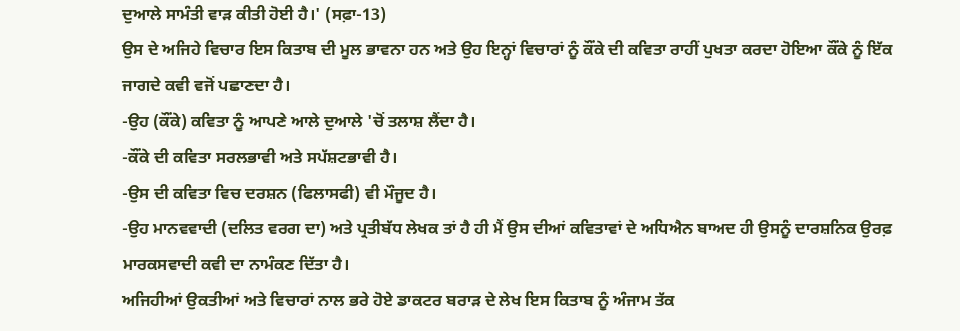ਦੁਆਲੇ ਸਾਮੰਤੀ ਵਾੜ ਕੀਤੀ ਹੋਈ ਹੈ।' (ਸਫ਼ਾ-13)
ਉਸ ਦੇ ਅਜਿਹੇ ਵਿਚਾਰ ਇਸ ਕਿਤਾਬ ਦੀ ਮੂਲ ਭਾਵਨਾ ਹਨ ਅਤੇ ਉਹ ਇਨ੍ਹਾਂ ਵਿਚਾਰਾਂ ਨੂੰ ਕੌਂਕੇ ਦੀ ਕਵਿਤਾ ਰਾਹੀਂ ਪੁਖਤਾ ਕਰਦਾ ਹੋਇਆ ਕੌਂਕੇ ਨੂੰ ਇੱਕ ਜਾਗਦੇ ਕਵੀ ਵਜੋਂ ਪਛਾਣਦਾ ਹੈ।
-ਉਹ (ਕੌਂਕੇ) ਕਵਿਤਾ ਨੂੰ ਆਪਣੇ ਆਲੇ ਦੁਆਲੇ 'ਚੋਂ ਤਲਾਸ਼ ਲੈਂਦਾ ਹੈ।
-ਕੌਂਕੇ ਦੀ ਕਵਿਤਾ ਸਰਲਭਾਵੀ ਅਤੇ ਸਪੱਸ਼ਟਭਾਵੀ ਹੈ।
-ਉਸ ਦੀ ਕਵਿਤਾ ਵਿਚ ਦਰਸ਼ਨ (ਫਿਲਾਸਫੀ) ਵੀ ਮੌਜੂਦ ਹੈ।
-ਉਹ ਮਾਨਵਵਾਦੀ (ਦਲਿਤ ਵਰਗ ਦਾ) ਅਤੇ ਪ੍ਰਤੀਬੱਧ ਲੇਖਕ ਤਾਂ ਹੈ ਹੀ ਮੈਂ ਉਸ ਦੀਆਂ ਕਵਿਤਾਵਾਂ ਦੇ ਅਧਿਐਨ ਬਾਅਦ ਹੀ ਉਸਨੂੰ ਦਾਰਸ਼ਨਿਕ ਉਰਫ਼ ਮਾਰਕਸਵਾਦੀ ਕਵੀ ਦਾ ਨਾਮੰਕਣ ਦਿੱਤਾ ਹੈ।
ਅਜਿਹੀਆਂ ਉਕਤੀਆਂ ਅਤੇ ਵਿਚਾਰਾਂ ਨਾਲ ਭਰੇ ਹੋਏ ਡਾਕਟਰ ਬਰਾੜ ਦੇ ਲੇਖ ਇਸ ਕਿਤਾਬ ਨੂੰ ਅੰਜਾਮ ਤੱਕ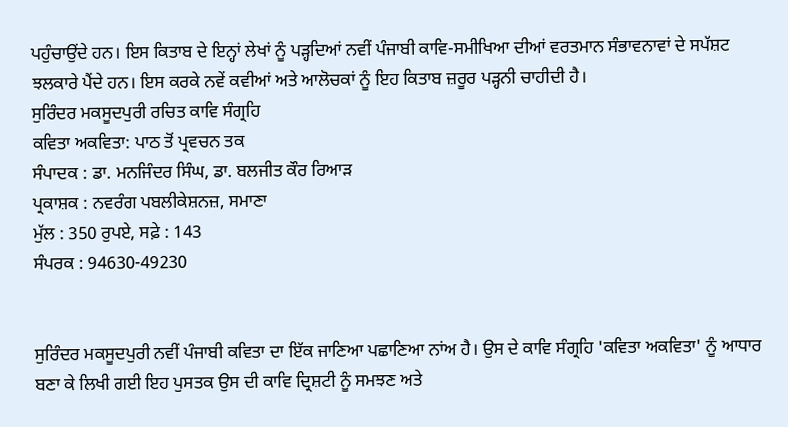ਪਹੁੰਚਾਉਂਦੇ ਹਨ। ਇਸ ਕਿਤਾਬ ਦੇ ਇਨ੍ਹਾਂ ਲੇਖਾਂ ਨੂੰ ਪੜ੍ਹਦਿਆਂ ਨਵੀਂ ਪੰਜਾਬੀ ਕਾਵਿ-ਸਮੀਖਿਆ ਦੀਆਂ ਵਰਤਮਾਨ ਸੰਭਾਵਨਾਵਾਂ ਦੇ ਸਪੱਸ਼ਟ ਝਲਕਾਰੇ ਪੈਂਦੇ ਹਨ। ਇਸ ਕਰਕੇ ਨਵੇਂ ਕਵੀਆਂ ਅਤੇ ਆਲੋਚਕਾਂ ਨੂੰ ਇਹ ਕਿਤਾਬ ਜ਼ਰੂਰ ਪੜ੍ਹਨੀ ਚਾਹੀਦੀ ਹੈ।
ਸੁਰਿੰਦਰ ਮਕਸੂਦਪੁਰੀ ਰਚਿਤ ਕਾਵਿ ਸੰਗ੍ਰਹਿ
ਕਵਿਤਾ ਅਕਵਿਤਾ: ਪਾਠ ਤੋਂ ਪ੍ਰਵਚਨ ਤਕ
ਸੰਪਾਦਕ : ਡਾ. ਮਨਜਿੰਦਰ ਸਿੰਘ, ਡਾ. ਬਲਜੀਤ ਕੌਰ ਰਿਆੜ
ਪ੍ਰਕਾਸ਼ਕ : ਨਵਰੰਗ ਪਬਲੀਕੇਸ਼ਨਜ਼, ਸਮਾਣਾ
ਮੁੱਲ : 350 ਰੁਪਏ, ਸਫ਼ੇ : 143
ਸੰਪਰਕ : 94630-49230


ਸੁਰਿੰਦਰ ਮਕਸੂਦਪੁਰੀ ਨਵੀਂ ਪੰਜਾਬੀ ਕਵਿਤਾ ਦਾ ਇੱਕ ਜਾਣਿਆ ਪਛਾਣਿਆ ਨਾਂਅ ਹੈ। ਉਸ ਦੇ ਕਾਵਿ ਸੰਗ੍ਰਹਿ 'ਕਵਿਤਾ ਅਕਵਿਤਾ' ਨੂੰ ਆਧਾਰ ਬਣਾ ਕੇ ਲਿਖੀ ਗਈ ਇਹ ਪੁਸਤਕ ਉਸ ਦੀ ਕਾਵਿ ਦ੍ਰਿਸ਼ਟੀ ਨੂੰ ਸਮਝਣ ਅਤੇ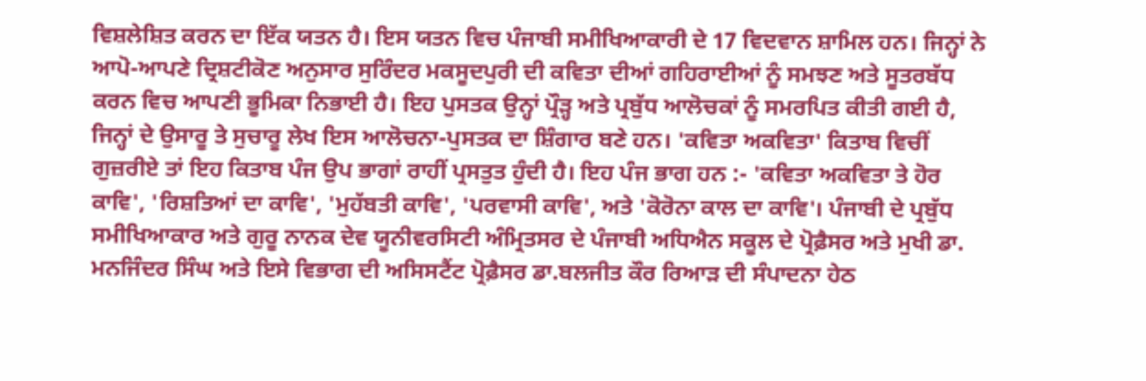ਵਿਸ਼ਲੇਸ਼ਿਤ ਕਰਨ ਦਾ ਇੱਕ ਯਤਨ ਹੈ। ਇਸ ਯਤਨ ਵਿਚ ਪੰਜਾਬੀ ਸਮੀਖਿਆਕਾਰੀ ਦੇ 17 ਵਿਦਵਾਨ ਸ਼ਾਮਿਲ ਹਨ। ਜਿਨ੍ਹਾਂ ਨੇ ਆਪੋ-ਆਪਣੇ ਦ੍ਰਿਸ਼ਟੀਕੋਣ ਅਨੁਸਾਰ ਸੁਰਿੰਦਰ ਮਕਸੂਦਪੁਰੀ ਦੀ ਕਵਿਤਾ ਦੀਆਂ ਗਹਿਰਾਈਆਂ ਨੂੰ ਸਮਝਣ ਅਤੇ ਸੂਤਰਬੱਧ ਕਰਨ ਵਿਚ ਆਪਣੀ ਭੂਮਿਕਾ ਨਿਭਾਈ ਹੈ। ਇਹ ਪੁਸਤਕ ਉਨ੍ਹਾਂ ਪ੍ਰੌੜ੍ਹ ਅਤੇ ਪ੍ਰਬੁੱਧ ਆਲੋਚਕਾਂ ਨੂੰ ਸਮਰਪਿਤ ਕੀਤੀ ਗਈ ਹੈ, ਜਿਨ੍ਹਾਂ ਦੇ ਉਸਾਰੂ ਤੇ ਸੁਚਾਰੂ ਲੇਖ ਇਸ ਆਲੋਚਨਾ-ਪੁਸਤਕ ਦਾ ਸ਼ਿੰਗਾਰ ਬਣੇ ਹਨ। 'ਕਵਿਤਾ ਅਕਵਿਤਾ' ਕਿਤਾਬ ਵਿਚੀਂ ਗੁਜ਼ਰੀਏ ਤਾਂ ਇਹ ਕਿਤਾਬ ਪੰਜ ਉਪ ਭਾਗਾਂ ਰਾਹੀਂ ਪ੍ਰਸਤੁਤ ਹੁੰਦੀ ਹੈ। ਇਹ ਪੰਜ ਭਾਗ ਹਨ :- 'ਕਵਿਤਾ ਅਕਵਿਤਾ ਤੇ ਹੋਰ ਕਾਵਿ', 'ਰਿਸ਼ਤਿਆਂ ਦਾ ਕਾਵਿ', 'ਮੁਹੱਬਤੀ ਕਾਵਿ', 'ਪਰਵਾਸੀ ਕਾਵਿ', ਅਤੇ 'ਕੋਰੋਨਾ ਕਾਲ ਦਾ ਕਾਵਿ'। ਪੰਜਾਬੀ ਦੇ ਪ੍ਰਬੁੱਧ ਸਮੀਖਿਆਕਾਰ ਅਤੇ ਗੁਰੂ ਨਾਨਕ ਦੇਵ ਯੂਨੀਵਰਸਿਟੀ ਅੰਮ੍ਰਿਤਸਰ ਦੇ ਪੰਜਾਬੀ ਅਧਿਐਨ ਸਕੂਲ ਦੇ ਪ੍ਰੋਫ਼ੈਸਰ ਅਤੇ ਮੁਖੀ ਡਾ. ਮਨਜਿੰਦਰ ਸਿੰਘ ਅਤੇ ਇਸੇ ਵਿਭਾਗ ਦੀ ਅਸਿਸਟੈਂਟ ਪ੍ਰੋਫ਼ੈਸਰ ਡਾ.ਬਲਜੀਤ ਕੌਰ ਰਿਆੜ ਦੀ ਸੰਪਾਦਨਾ ਹੇਠ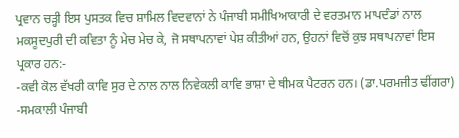ਪ੍ਰਵਾਨ ਚੜ੍ਹੀ ਇਸ ਪੁਸਤਕ ਵਿਚ ਸ਼ਾਮਿਲ ਵਿਦਵਾਨਾਂ ਨੇ ਪੰਜਾਬੀ ਸਮੀਖਿਆਕਾਰੀ ਦੇ ਵਰਤਮਾਨ ਮਾਪਦੰਡਾਂ ਨਾਲ ਮਕਸੂਦਪੁਰੀ ਦੀ ਕਵਿਤਾ ਨੂੰ ਮੇਚ ਮੇਚ ਕੇ, ਜੋ ਸਥਾਪਨਾਵਾਂ ਪੇਸ਼ ਕੀਤੀਆਂ ਹਨ, ਉਹਨਾਂ ਵਿਚੋਂ ਕੁਝ ਸਥਾਪਨਾਵਾਂ ਇਸ ਪ੍ਰਕਾਰ ਹਨ:-
-ਕਵੀ ਕੋਲ ਵੱਖਰੀ ਕਾਵਿ ਸੁਰ ਦੇ ਨਾਲ ਨਾਲ ਨਿਵੇਕਲੀ ਕਾਵਿ ਭਾਸ਼ਾ ਦੇ ਥੀਮਕ ਪੈਟਰਨ ਹਨ। (ਡਾ.ਪਰਮਜੀਤ ਢੀਂਗਰਾ)
-ਸਮਕਾਲੀ ਪੰਜਾਬੀ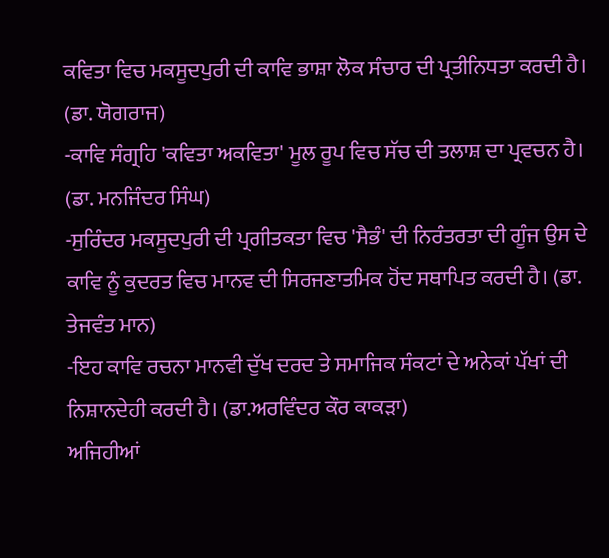ਕਵਿਤਾ ਵਿਚ ਮਕਸੂਦਪੁਰੀ ਦੀ ਕਾਵਿ ਭਾਸ਼ਾ ਲੋਕ ਸੰਚਾਰ ਦੀ ਪ੍ਰਤੀਨਿਧਤਾ ਕਰਦੀ ਹੈ। (ਡਾ. ਯੋਗਰਾਜ)
-ਕਾਵਿ ਸੰਗ੍ਰਹਿ 'ਕਵਿਤਾ ਅਕਵਿਤਾ' ਮੂਲ ਰੂਪ ਵਿਚ ਸੱਚ ਦੀ ਤਲਾਸ਼ ਦਾ ਪ੍ਰਵਚਨ ਹੈ। (ਡਾ. ਮਨਜਿੰਦਰ ਸਿੰਘ)
-ਸੁਰਿੰਦਰ ਮਕਸੂਦਪੁਰੀ ਦੀ ਪ੍ਰਗੀਤਕਤਾ ਵਿਚ 'ਸੈਭੰ' ਦੀ ਨਿਰੰਤਰਤਾ ਦੀ ਗੂੰਜ ਉਸ ਦੇ ਕਾਵਿ ਨੂੰ ਕੁਦਰਤ ਵਿਚ ਮਾਨਵ ਦੀ ਸਿਰਜਣਾਤਮਿਕ ਹੋਂਦ ਸਥਾਪਿਤ ਕਰਦੀ ਹੈ। (ਡਾ. ਤੇਜਵੰਤ ਮਾਨ)
-ਇਹ ਕਾਵਿ ਰਚਨਾ ਮਾਨਵੀ ਦੁੱਖ ਦਰਦ ਤੇ ਸਮਾਜਿਕ ਸੰਕਟਾਂ ਦੇ ਅਨੇਕਾਂ ਪੱਖਾਂ ਦੀ ਨਿਸ਼ਾਨਦੇਹੀ ਕਰਦੀ ਹੈ। (ਡਾ.ਅਰਵਿੰਦਰ ਕੌਰ ਕਾਕੜਾ)
ਅਜਿਹੀਆਂ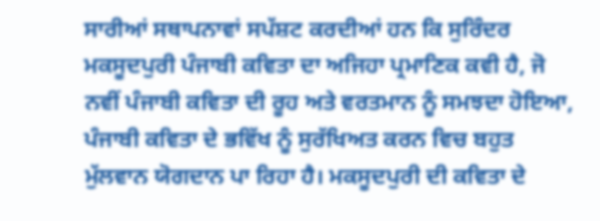ਸਾਰੀਆਂ ਸਥਾਪਨਾਵਾਂ ਸਪੱਸ਼ਟ ਕਰਦੀਆਂ ਹਨ ਕਿ ਸੁਰਿੰਦਰ ਮਕਸੂਦਪੁਰੀ ਪੰਜਾਬੀ ਕਵਿਤਾ ਦਾ ਅਜਿਹਾ ਪ੍ਰਮਾਣਿਕ ਕਵੀ ਹੈ, ਜੋ ਨਵੀਂ ਪੰਜਾਬੀ ਕਵਿਤਾ ਦੀ ਰੂਹ ਅਤੇ ਵਰਤਮਾਨ ਨੂੰ ਸਮਝਦਾ ਹੋਇਆ, ਪੰਜਾਬੀ ਕਵਿਤਾ ਦੇ ਭਵਿੱਖ ਨੂੰ ਸੁਰੱਖਿਅਤ ਕਰਨ ਵਿਚ ਬਹੁਤ ਮੁੱਲਵਾਨ ਯੋਗਦਾਨ ਪਾ ਰਿਹਾ ਹੈ। ਮਕਸੂਦਪੁਰੀ ਦੀ ਕਵਿਤਾ ਦੇ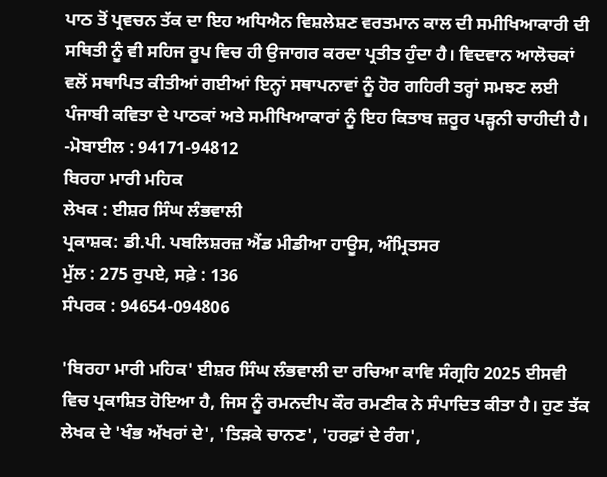ਪਾਠ ਤੋਂ ਪ੍ਰਵਚਨ ਤੱਕ ਦਾ ਇਹ ਅਧਿਐਨ ਵਿਸ਼ਲੇਸ਼ਣ ਵਰਤਮਾਨ ਕਾਲ ਦੀ ਸਮੀਖਿਆਕਾਰੀ ਦੀ ਸਥਿਤੀ ਨੂੰ ਵੀ ਸਹਿਜ ਰੂਪ ਵਿਚ ਹੀ ਉਜਾਗਰ ਕਰਦਾ ਪ੍ਰਤੀਤ ਹੁੰਦਾ ਹੈ। ਵਿਦਵਾਨ ਆਲੋਚਕਾਂ ਵਲੋਂ ਸਥਾਪਿਤ ਕੀਤੀਆਂ ਗਈਆਂ ਇਨ੍ਹਾਂ ਸਥਾਪਨਾਵਾਂ ਨੂੰ ਹੋਰ ਗਹਿਰੀ ਤਰ੍ਹਾਂ ਸਮਝਣ ਲਈ ਪੰਜਾਬੀ ਕਵਿਤਾ ਦੇ ਪਾਠਕਾਂ ਅਤੇ ਸਮੀਖਿਆਕਾਰਾਂ ਨੂੰ ਇਹ ਕਿਤਾਬ ਜ਼ਰੂਰ ਪੜ੍ਹਨੀ ਚਾਹੀਦੀ ਹੈ।
-ਮੋਬਾਈਲ : 94171-94812
ਬਿਰਹਾ ਮਾਰੀ ਮਹਿਕ
ਲੇਖਕ : ਈਸ਼ਰ ਸਿੰਘ ਲੰਭਵਾਲੀ
ਪ੍ਰਕਾਸ਼ਕ: ਡੀ.ਪੀ. ਪਬਲਿਸ਼ਰਜ਼ ਐਂਡ ਮੀਡੀਆ ਹਾਊਸ, ਅੰਮ੍ਰਿਤਸਰ
ਮੁੱਲ : 275 ਰੁਪਏ, ਸਫ਼ੇ : 136
ਸੰਪਰਕ : 94654-094806

'ਬਿਰਹਾ ਮਾਰੀ ਮਹਿਕ' ਈਸ਼ਰ ਸਿੰਘ ਲੰਭਵਾਲੀ ਦਾ ਰਚਿਆ ਕਾਵਿ ਸੰਗ੍ਰਹਿ 2025 ਈਸਵੀ ਵਿਚ ਪ੍ਰਕਾਸ਼ਿਤ ਹੋਇਆ ਹੈ, ਜਿਸ ਨੂੰ ਰਮਨਦੀਪ ਕੌਰ ਰਮਣੀਕ ਨੇ ਸੰਪਾਦਿਤ ਕੀਤਾ ਹੈ। ਹੁਣ ਤੱਕ ਲੇਖਕ ਦੇ 'ਖੰਭ ਅੱਖਰਾਂ ਦੇ', 'ਤਿੜਕੇ ਚਾਨਣ', 'ਹਰਫ਼ਾਂ ਦੇ ਰੰਗ',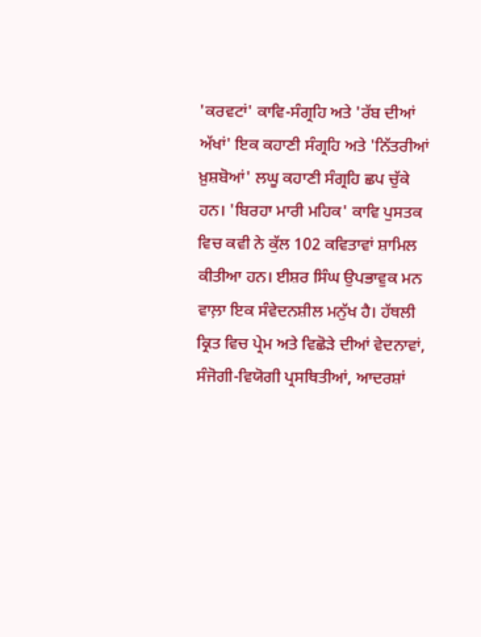'ਕਰਵਟਾਂ' ਕਾਵਿ-ਸੰਗ੍ਰਹਿ ਅਤੇ 'ਰੱਬ ਦੀਆਂ ਅੱਖਾਂ' ਇਕ ਕਹਾਣੀ ਸੰਗ੍ਰਹਿ ਅਤੇ 'ਨਿੱਤਰੀਆਂ ਖ਼ੁਸ਼ਬੋਆਂ' ਲਘੂ ਕਹਾਣੀ ਸੰਗ੍ਰਹਿ ਛਪ ਚੁੱਕੇ ਹਨ। 'ਬਿਰਹਾ ਮਾਰੀ ਮਹਿਕ' ਕਾਵਿ ਪੁਸਤਕ ਵਿਚ ਕਵੀ ਨੇ ਕੁੱਲ 102 ਕਵਿਤਾਵਾਂ ਸ਼ਾਮਿਲ ਕੀਤੀਆ ਹਨ। ਈਸ਼ਰ ਸਿੰਘ ਉਪਭਾਵੁਕ ਮਨ ਵਾਲ਼ਾ ਇਕ ਸੰਵੇਦਨਸ਼ੀਲ ਮਨੁੱਖ ਹੈ। ਹੱਥਲੀ ਕ੍ਰਿਤ ਵਿਚ ਪ੍ਰੇਮ ਅਤੇ ਵਿਛੋੜੇ ਦੀਆਂ ਵੇਦਨਾਵਾਂ, ਸੰਜੋਗੀ-ਵਿਯੋਗੀ ਪ੍ਰਸਥਿਤੀਆਂ, ਆਦਰਸ਼ਾਂ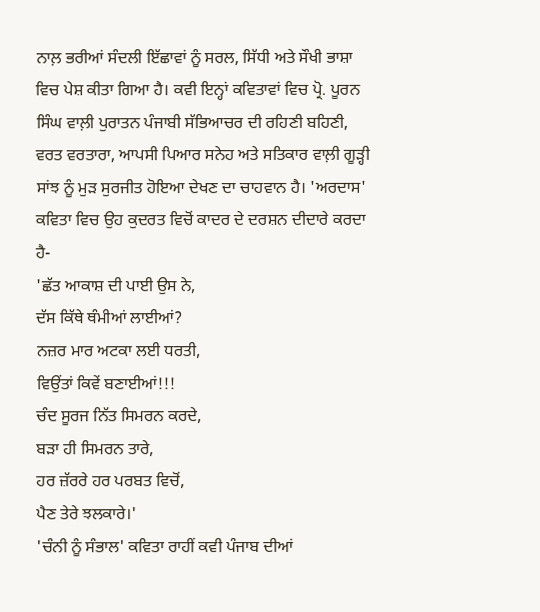ਨਾਲ਼ ਭਰੀਆਂ ਸੰਦਲੀ ਇੱਛਾਵਾਂ ਨੂੰ ਸਰਲ, ਸਿੱਧੀ ਅਤੇ ਸੌਖੀ ਭਾਸ਼ਾ ਵਿਚ ਪੇਸ਼ ਕੀਤਾ ਗਿਆ ਹੈ। ਕਵੀ ਇਨ੍ਹਾਂ ਕਵਿਤਾਵਾਂ ਵਿਚ ਪ੍ਰੋ. ਪੂਰਨ ਸਿੰਘ ਵਾਲ਼ੀ ਪੁਰਾਤਨ ਪੰਜਾਬੀ ਸੱਭਿਆਚਰ ਦੀ ਰਹਿਣੀ ਬਹਿਣੀ, ਵਰਤ ਵਰਤਾਰਾ, ਆਪਸੀ ਪਿਆਰ ਸਨੇਹ ਅਤੇ ਸਤਿਕਾਰ ਵਾਲ਼ੀ ਗੂੜ੍ਹੀ ਸਾਂਝ ਨੂੰ ਮੁੜ ਸੁਰਜੀਤ ਹੋਇਆ ਦੇਖਣ ਦਾ ਚਾਹਵਾਨ ਹੈ। 'ਅਰਦਾਸ' ਕਵਿਤਾ ਵਿਚ ਉਹ ਕੁਦਰਤ ਵਿਚੋਂ ਕਾਦਰ ਦੇ ਦਰਸ਼ਨ ਦੀਦਾਰੇ ਕਰਦਾ ਹੈ-
'ਛੱਤ ਆਕਾਸ਼ ਦੀ ਪਾਈ ਉਸ ਨੇ,
ਦੱਸ ਕਿੱਥੇ ਥੰਮੀਆਂ ਲਾਈਆਂ?
ਨਜ਼ਰ ਮਾਰ ਅਟਕਾ ਲਈ ਧਰਤੀ,
ਵਿਉਂਤਾਂ ਕਿਵੇਂ ਬਣਾਈਆਂ!!!
ਚੰਦ ਸੂਰਜ ਨਿੱਤ ਸਿਮਰਨ ਕਰਦੇ,
ਬੜਾ ਹੀ ਸਿਮਰਨ ਤਾਰੇ,
ਹਰ ਜ਼ੱਰਰੇ ਹਰ ਪਰਬਤ ਵਿਚੋਂ,
ਪੈਣ ਤੇਰੇ ਝਲਕਾਰੇ।'
'ਚੰਨੀ ਨੂੰ ਸੰਭਾਲ' ਕਵਿਤਾ ਰਾਹੀਂ ਕਵੀ ਪੰਜਾਬ ਦੀਆਂ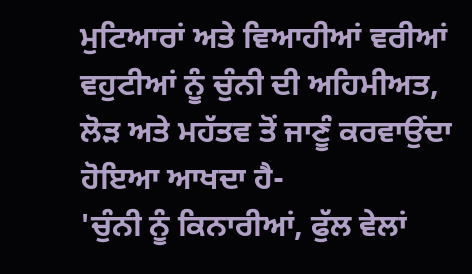ਮੁਟਿਆਰਾਂ ਅਤੇ ਵਿਆਹੀਆਂ ਵਰੀਆਂ ਵਹੁਟੀਆਂ ਨੂੰ ਚੁੰਨੀ ਦੀ ਅਹਿਮੀਅਤ, ਲੋੜ ਅਤੇ ਮਹੱਤਵ ਤੋਂ ਜਾਣੂੰ ਕਰਵਾਉਂਦਾ ਹੋਇਆ ਆਖਦਾ ਹੈ-
'ਚੁੰਨੀ ਨੂੰ ਕਿਨਾਰੀਆਂ, ਫੁੱਲ ਵੇਲਾਂ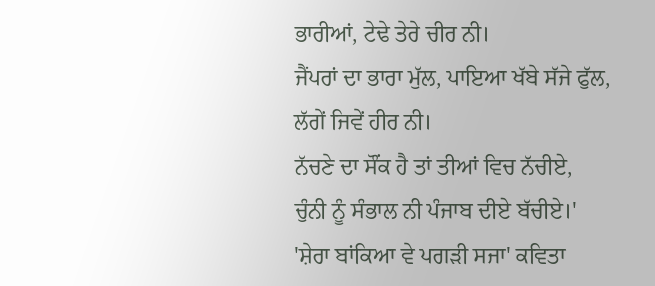ਭਾਰੀਆਂ, ਟੇਢੇ ਤੇਰੇ ਚੀਰ ਨੀ।
ਜੈਂਪਰਾਂ ਦਾ ਭਾਰਾ ਮੁੱਲ, ਪਾਇਆ ਖੱਬੇ ਸੱਜੇ ਫੁੱਲ,
ਲੱਗੇਂ ਜਿਵੇਂ ਹੀਰ ਨੀ।
ਨੱਚਣੇ ਦਾ ਸੌਂਕ ਹੈ ਤਾਂ ਤੀਆਂ ਵਿਚ ਨੱਚੀਏ,
ਚੁੰਨੀ ਨੂੰ ਸੰਭਾਲ ਨੀ ਪੰਜਾਬ ਦੀਏ ਬੱਚੀਏ।'
'ਸ਼ੇਰਾ ਬਾਂਕਿਆ ਵੇ ਪਗੜੀ ਸਜਾ' ਕਵਿਤਾ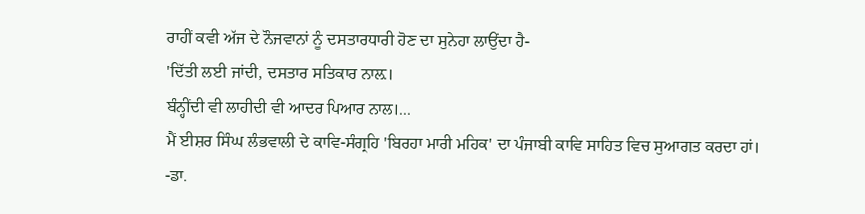ਰਾਹੀਂ ਕਵੀ ਅੱਜ ਦੇ ਨੌਜਵਾਨਾਂ ਨੂੰ ਦਸਤਾਰਧਾਰੀ ਹੋਣ ਦਾ ਸੁਨੇਹਾ ਲਾਉਂਦਾ ਹੈ-
'ਦਿੱਤੀ ਲਈ ਜਾਂਦੀ, ਦਸਤਾਰ ਸਤਿਕਾਰ ਨਾਲ਼।
ਬੰਨ੍ਹੀਂਦੀ ਵੀ ਲਾਹੀਦੀ ਵੀ ਆਦਰ ਪਿਆਰ ਨਾਲ।...
ਮੈਂ ਈਸ਼ਰ ਸਿੰਘ ਲੰਭਵਾਲੀ ਦੇ ਕਾਵਿ-ਸੰਗ੍ਰਹਿ 'ਬਿਰਹਾ ਮਾਰੀ ਮਹਿਕ' ਦਾ ਪੰਜਾਬੀ ਕਾਵਿ ਸਾਹਿਤ ਵਿਚ ਸੁਆਗਤ ਕਰਦਾ ਹਾਂ।
-ਡਾ.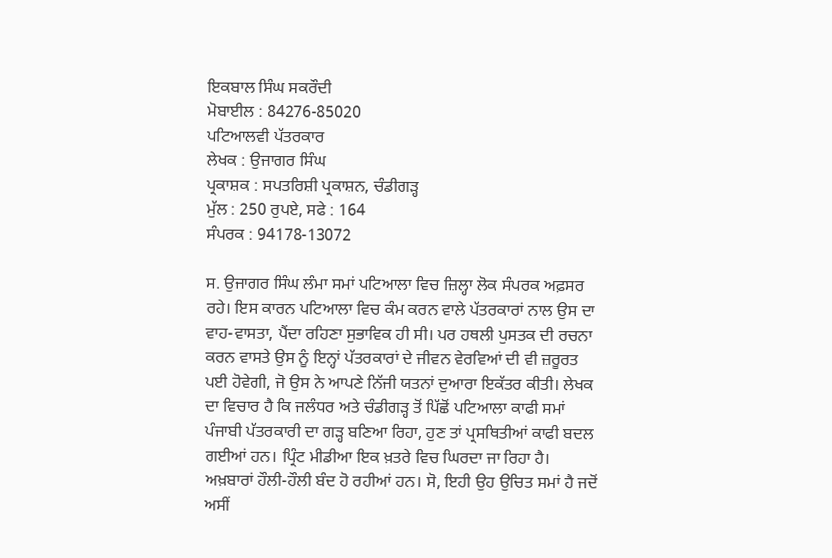ਇਕਬਾਲ ਸਿੰਘ ਸਕਰੌਦੀ
ਮੋਬਾਈਲ : 84276-85020
ਪਟਿਆਲਵੀ ਪੱਤਰਕਾਰ
ਲੇਖਕ : ਉਜਾਗਰ ਸਿੰਘ
ਪ੍ਰਕਾਸ਼ਕ : ਸਪਤਰਿਸ਼ੀ ਪ੍ਰਕਾਸ਼ਨ, ਚੰਡੀਗੜ੍ਹ
ਮੁੱਲ : 250 ਰੁਪਏ, ਸਫੇ : 164
ਸੰਪਰਕ : 94178-13072

ਸ. ਉਜਾਗਰ ਸਿੰਘ ਲੰਮਾ ਸਮਾਂ ਪਟਿਆਲਾ ਵਿਚ ਜ਼ਿਲ੍ਹਾ ਲੋਕ ਸੰਪਰਕ ਅਫ਼ਸਰ ਰਹੇ। ਇਸ ਕਾਰਨ ਪਟਿਆਲਾ ਵਿਚ ਕੰਮ ਕਰਨ ਵਾਲੇ ਪੱਤਰਕਾਰਾਂ ਨਾਲ ਉਸ ਦਾ ਵਾਹ-ਵਾਸਤਾ, ਪੈਂਦਾ ਰਹਿਣਾ ਸੁਭਾਵਿਕ ਹੀ ਸੀ। ਪਰ ਹਥਲੀ ਪੁਸਤਕ ਦੀ ਰਚਨਾ ਕਰਨ ਵਾਸਤੇ ਉਸ ਨੂੰ ਇਨ੍ਹਾਂ ਪੱਤਰਕਾਰਾਂ ਦੇ ਜੀਵਨ ਵੇਰਵਿਆਂ ਦੀ ਵੀ ਜ਼ਰੂਰਤ ਪਈ ਹੋਵੇਗੀ, ਜੋ ਉਸ ਨੇ ਆਪਣੇ ਨਿੱਜੀ ਯਤਨਾਂ ਦੁਆਰਾ ਇਕੱਤਰ ਕੀਤੀ। ਲੇਖਕ ਦਾ ਵਿਚਾਰ ਹੈ ਕਿ ਜਲੰਧਰ ਅਤੇ ਚੰਡੀਗੜ੍ਹ ਤੋਂ ਪਿੱਛੋਂ ਪਟਿਆਲਾ ਕਾਫੀ ਸਮਾਂ ਪੰਜਾਬੀ ਪੱਤਰਕਾਰੀ ਦਾ ਗੜ੍ਹ ਬਣਿਆ ਰਿਹਾ, ਹੁਣ ਤਾਂ ਪ੍ਰਸਥਿਤੀਆਂ ਕਾਫੀ ਬਦਲ ਗਈਆਂ ਹਨ। ਪ੍ਰਿੰਟ ਮੀਡੀਆ ਇਕ ਖ਼ਤਰੇ ਵਿਚ ਘਿਰਦਾ ਜਾ ਰਿਹਾ ਹੈ। ਅਖ਼ਬਾਰਾਂ ਹੌਲੀ-ਹੌਲੀ ਬੰਦ ਹੋ ਰਹੀਆਂ ਹਨ। ਸੋ, ਇਹੀ ਉਹ ਉਚਿਤ ਸਮਾਂ ਹੈ ਜਦੋਂ ਅਸੀਂ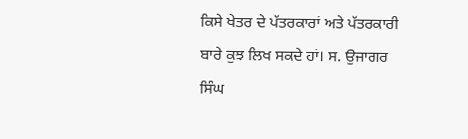ਕਿਸੇ ਖੇਤਰ ਦੇ ਪੱਤਰਕਾਰਾਂ ਅਤੇ ਪੱਤਰਕਾਰੀ ਬਾਰੇ ਕੁਝ ਲਿਖ ਸਕਦੇ ਹਾਂ। ਸ. ਉਜਾਗਰ ਸਿੰਘ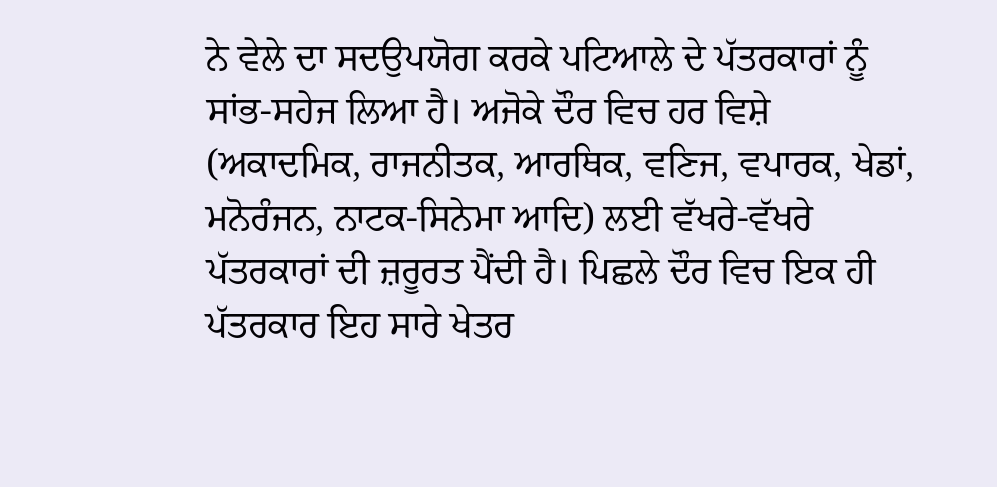ਨੇ ਵੇਲੇ ਦਾ ਸਦਉਪਯੋਗ ਕਰਕੇ ਪਟਿਆਲੇ ਦੇ ਪੱਤਰਕਾਰਾਂ ਨੂੰ ਸਾਂਭ-ਸਹੇਜ ਲਿਆ ਹੈ। ਅਜੋਕੇ ਦੌਰ ਵਿਚ ਹਰ ਵਿਸ਼ੇ (ਅਕਾਦਮਿਕ, ਰਾਜਨੀਤਕ, ਆਰਥਿਕ, ਵਣਿਜ, ਵਪਾਰਕ, ਖੇਡਾਂ, ਮਨੋਰੰਜਨ, ਨਾਟਕ-ਸਿਨੇਮਾ ਆਦਿ) ਲਈ ਵੱਖਰੇ-ਵੱਖਰੇ ਪੱਤਰਕਾਰਾਂ ਦੀ ਜ਼ਰੂਰਤ ਪੈਂਦੀ ਹੈ। ਪਿਛਲੇ ਦੌਰ ਵਿਚ ਇਕ ਹੀ ਪੱਤਰਕਾਰ ਇਹ ਸਾਰੇ ਖੇਤਰ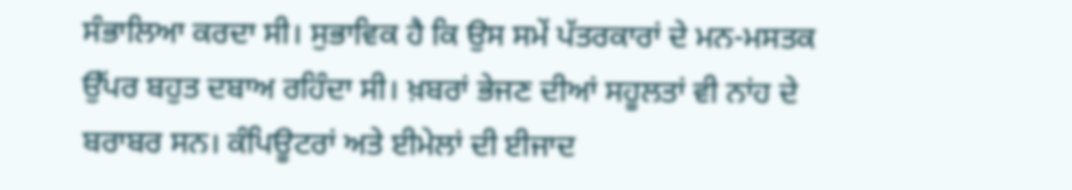ਸੰਭਾਲਿਆ ਕਰਦਾ ਸੀ। ਸੁਭਾਵਿਕ ਹੈ ਕਿ ਉਸ ਸਮੇਂ ਪੱਤਰਕਾਰਾਂ ਦੇ ਮਨ-ਮਸਤਕ ਉੱਪਰ ਬਹੁਤ ਦਬਾਅ ਰਹਿੰਦਾ ਸੀ। ਖ਼ਬਰਾਂ ਭੇਜਣ ਦੀਆਂ ਸਹੂਲਤਾਂ ਵੀ ਨਾਂਹ ਦੇ ਬਰਾਬਰ ਸਨ। ਕੰਪਿਊਟਰਾਂ ਅਤੇ ਈਮੇਲਾਂ ਦੀ ਈਜਾਦ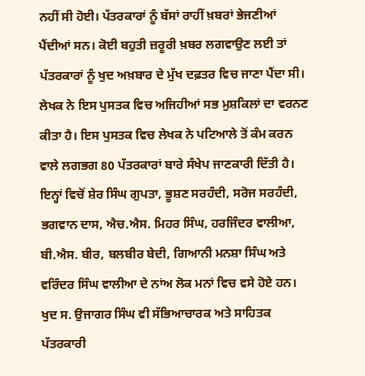ਨਹੀਂ ਸੀ ਹੋਈ। ਪੱਤਰਕਾਰਾਂ ਨੂੰ ਬੱਸਾਂ ਰਾਹੀਂ ਖ਼ਬਰਾਂ ਭੇਜਣੀਆਂ ਪੈਂਦੀਆਂ ਸਨ। ਕੋਈ ਬਹੁਤੀ ਜ਼ਰੂਰੀ ਖ਼ਬਰ ਲਗਵਾਉਣ ਲਈ ਤਾਂ ਪੱਤਰਕਾਰਾਂ ਨੂੰ ਖੁਦ ਅਖ਼ਬਾਰ ਦੇ ਮੁੱਖ ਦਫ਼ਤਰ ਵਿਚ ਜਾਣਾ ਪੈਂਦਾ ਸੀ। ਲੇਖਕ ਨੇ ਇਸ ਪੁਸਤਕ ਵਿਚ ਅਜਿਹੀਆਂ ਸਭ ਮੁਸ਼ਕਿਲਾਂ ਦਾ ਵਰਨਣ ਕੀਤਾ ਹੈ। ਇਸ ਪੁਸਤਕ ਵਿਚ ਲੇਖਕ ਨੇ ਪਟਿਆਲੇ ਤੋਂ ਕੰਮ ਕਰਨ ਵਾਲੇ ਲਗਭਗ 80 ਪੱਤਰਕਾਰਾਂ ਬਾਰੇ ਸੰਖੇਪ ਜਾਣਕਾਰੀ ਦਿੱਤੀ ਹੈ। ਇਨ੍ਹਾਂ ਵਿਚੋਂ ਸ਼ੇਰ ਸਿੰਘ ਗੁਪਤਾ, ਭੂਸ਼ਣ ਸਰਹੰਦੀ, ਸਰੋਜ ਸਰਹੰਦੀ, ਭਗਵਾਨ ਦਾਸ, ਐਚ.ਐਸ. ਮਿਹਰ ਸਿੰਘ, ਹਰਜਿੰਦਰ ਵਾਲੀਆ, ਬੀ.ਐਸ. ਬੀਰ, ਬਲਬੀਰ ਬੇਦੀ, ਗਿਆਨੀ ਮਨਸ਼ਾ ਸਿੰਘ ਅਤੇ ਵਰਿੰਦਰ ਸਿੰਘ ਵਾਲੀਆ ਦੇ ਨਾਂਅ ਲੋਕ ਮਨਾਂ ਵਿਚ ਵਸੇ ਹੋਏ ਹਨ। ਖੁਦ ਸ. ਉਜਾਗਰ ਸਿੰਘ ਵੀ ਸੱਭਿਆਚਾਰਕ ਅਤੇ ਸਾਹਿਤਕ ਪੱਤਰਕਾਰੀ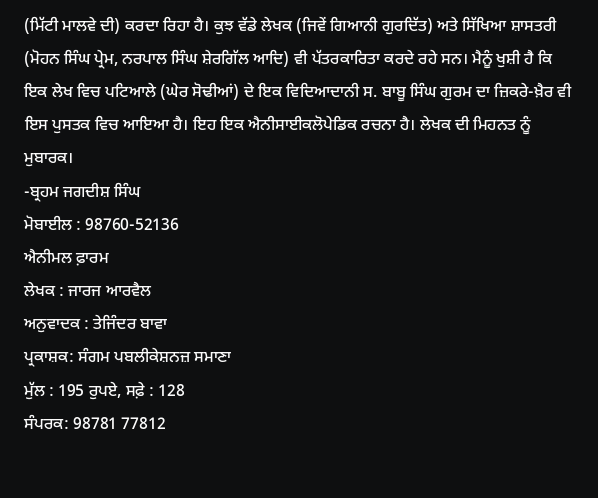(ਮਿੱਟੀ ਮਾਲਵੇ ਦੀ) ਕਰਦਾ ਰਿਹਾ ਹੈ। ਕੁਝ ਵੱਡੇ ਲੇਖਕ (ਜਿਵੇਂ ਗਿਆਨੀ ਗੁਰਦਿੱਤ) ਅਤੇ ਸਿੱਖਿਆ ਸ਼ਾਸਤਰੀ (ਮੋਹਨ ਸਿੰਘ ਪ੍ਰੇਮ, ਨਰਪਾਲ ਸਿੰਘ ਸ਼ੇਰਗਿੱਲ ਆਦਿ) ਵੀ ਪੱਤਰਕਾਰਿਤਾ ਕਰਦੇ ਰਹੇ ਸਨ। ਮੈਨੂੰ ਖੁਸ਼ੀ ਹੈ ਕਿ ਇਕ ਲੇਖ ਵਿਚ ਪਟਿਆਲੇ (ਘੇਰ ਸੋਢੀਆਂ) ਦੇ ਇਕ ਵਿਦਿਆਦਾਨੀ ਸ. ਬਾਬੂ ਸਿੰਘ ਗੁਰਮ ਦਾ ਜ਼ਿਕਰੇ-ਖ਼ੈਰ ਵੀ ਇਸ ਪੁਸਤਕ ਵਿਚ ਆਇਆ ਹੈ। ਇਹ ਇਕ ਐਨੀਸਾਈਕਲੋਪੇਡਿਕ ਰਚਨਾ ਹੈ। ਲੇਖਕ ਦੀ ਮਿਹਨਤ ਨੂੰ ਮੁਬਾਰਕ।
-ਬ੍ਰਹਮ ਜਗਦੀਸ਼ ਸਿੰਘ
ਮੋਬਾਈਲ : 98760-52136
ਐਨੀਮਲ ਫ਼ਾਰਮ
ਲੇਖਕ : ਜਾਰਜ ਆਰਵੈਲ
ਅਨੁਵਾਦਕ : ਤੇਜਿੰਦਰ ਬਾਵਾ
ਪ੍ਰਕਾਸ਼ਕ: ਸੰਗਮ ਪਬਲੀਕੇਸ਼ਨਜ਼ ਸਮਾਣਾ
ਮੁੱਲ : 195 ਰੁਪਏ, ਸਫ਼ੇ : 128
ਸੰਪਰਕ: 98781 77812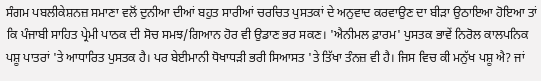ਸੰਗਮ ਪਬਲੀਕੇਸ਼ਨਜ਼ ਸਮਾਣਾ ਵਲੋਂ ਦੁਨੀਆ ਦੀਆਂ ਬਹੁਤ ਸਾਰੀਆਂ ਚਰਚਿਤ ਪੁਸਤਕਾਂ ਦੇ ਅਨੁਵਾਦ ਕਰਵਾਉਣ ਦਾ ਬੀੜਾ ਉਠਾਇਆ ਹੋਇਆ ਤਾਂ ਕਿ ਪੰਜਾਬੀ ਸਾਹਿਤ ਪ੍ਰੇਮੀ ਪਾਠਕ ਦੀ ਸੋਚ ਸਮਝ/ਗਿਆਨ ਹੋਰ ਵੀ ਉਡਾਣ ਭਰ ਸਕਣ। 'ਐਨੀਮਲ ਫ਼ਾਰਮ' ਪੁਸਤਕ ਭਾਵੇਂ ਨਿਰੋਲ ਕਾਲਪਨਿਕ ਪਸ਼ੂ ਪਾਤਰਾਂ 'ਤੇ ਆਧਾਰਿਤ ਪੁਸਤਕ ਹੈ। ਪਰ ਬੇਈਮਾਨੀ ਧੋਖਾਧੜੀ ਭਰੀ ਸਿਆਸਤ 'ਤੇ ਤਿੱਖਾ ਤੰਨਜ਼ ਵੀ ਹੈ। ਜਿਸ ਵਿਚ ਕੀ ਮਨੁੱਖ ਪਸ਼ੂ ਐ? ਜਾਂ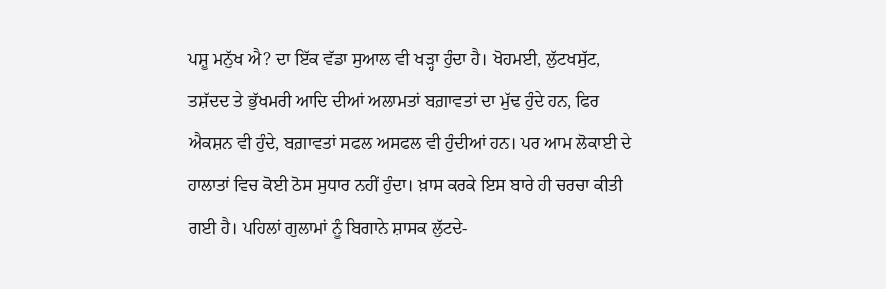ਪਸ਼ੂ ਮਨੁੱਖ ਐ? ਦਾ ਇੱਕ ਵੱਡਾ ਸੁਆਲ ਵੀ ਖੜ੍ਹਾ ਹੁੰਦਾ ਹੈ। ਖੋਹਮਈ, ਲੁੱਟਖਸੁੱਟ, ਤਸ਼ੱਦਦ ਤੇ ਭੁੱਖਮਰੀ ਆਦਿ ਦੀਆਂ ਅਲਾਮਤਾਂ ਬਗ਼ਾਵਤਾਂ ਦਾ ਮੁੱਢ ਹੁੰਦੇ ਹਨ, ਫਿਰ ਐਕਸ਼ਨ ਵੀ ਹੁੰਦੇ, ਬਗ਼ਾਵਤਾਂ ਸਫਲ ਅਸਫਲ ਵੀ ਹੁੰਦੀਆਂ ਹਨ। ਪਰ ਆਮ ਲੋਕਾਈ ਦੇ ਹਾਲਾਤਾਂ ਵਿਚ ਕੋਈ ਠੋਸ ਸੁਧਾਰ ਨਹੀਂ ਹੁੰਦਾ। ਖ਼ਾਸ ਕਰਕੇ ਇਸ ਬਾਰੇ ਹੀ ਚਰਚਾ ਕੀਤੀ ਗਈ ਹੈ। ਪਹਿਲਾਂ ਗੁਲਾਮਾਂ ਨੂੰ ਬਿਗਾਨੇ ਸ਼ਾਸਕ ਲੁੱਟਦੇ-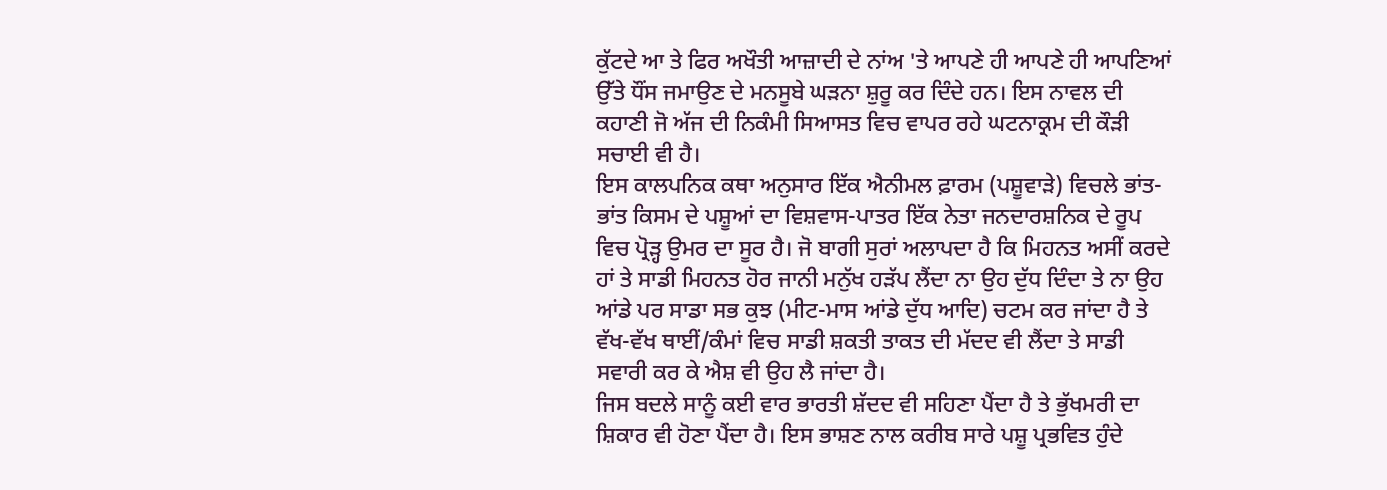ਕੁੱਟਦੇ ਆ ਤੇ ਫਿਰ ਅਖੌਤੀ ਆਜ਼ਾਦੀ ਦੇ ਨਾਂਅ 'ਤੇ ਆਪਣੇ ਹੀ ਆਪਣੇ ਹੀ ਆਪਣਿਆਂ ਉੱਤੇ ਧੌਂਸ ਜਮਾਉਣ ਦੇ ਮਨਸੂਬੇ ਘੜਨਾ ਸ਼ੁਰੂ ਕਰ ਦਿੰਦੇ ਹਨ। ਇਸ ਨਾਵਲ ਦੀ ਕਹਾਣੀ ਜੋ ਅੱਜ ਦੀ ਨਿਕੰਮੀ ਸਿਆਸਤ ਵਿਚ ਵਾਪਰ ਰਹੇ ਘਟਨਾਕ੍ਰਮ ਦੀ ਕੌੜੀ ਸਚਾਈ ਵੀ ਹੈ।
ਇਸ ਕਾਲਪਨਿਕ ਕਥਾ ਅਨੁਸਾਰ ਇੱਕ ਐਨੀਮਲ ਫ਼ਾਰਮ (ਪਸ਼ੂਵਾੜੇ) ਵਿਚਲੇ ਭਾਂਤ-ਭਾਂਤ ਕਿਸਮ ਦੇ ਪਸ਼ੂਆਂ ਦਾ ਵਿਸ਼ਵਾਸ-ਪਾਤਰ ਇੱਕ ਨੇਤਾ ਜਨਦਾਰਸ਼ਨਿਕ ਦੇ ਰੂਪ ਵਿਚ ਪ੍ਰੋੜ੍ਹ ਉਮਰ ਦਾ ਸੂਰ ਹੈ। ਜੋ ਬਾਗੀ ਸੁਰਾਂ ਅਲਾਪਦਾ ਹੈ ਕਿ ਮਿਹਨਤ ਅਸੀਂ ਕਰਦੇ ਹਾਂ ਤੇ ਸਾਡੀ ਮਿਹਨਤ ਹੋਰ ਜਾਨੀ ਮਨੁੱਖ ਹੜੱਪ ਲੈਂਦਾ ਨਾ ਉਹ ਦੁੱਧ ਦਿੰਦਾ ਤੇ ਨਾ ਉਹ ਆਂਡੇ ਪਰ ਸਾਡਾ ਸਭ ਕੁਝ (ਮੀਟ-ਮਾਸ ਆਂਡੇ ਦੁੱਧ ਆਦਿ) ਚਟਮ ਕਰ ਜਾਂਦਾ ਹੈ ਤੇ ਵੱਖ-ਵੱਖ ਥਾਈਂ/ਕੰਮਾਂ ਵਿਚ ਸਾਡੀ ਸ਼ਕਤੀ ਤਾਕਤ ਦੀ ਮੱਦਦ ਵੀ ਲੈਂਦਾ ਤੇ ਸਾਡੀ ਸਵਾਰੀ ਕਰ ਕੇ ਐਸ਼ ਵੀ ਉਹ ਲੈ ਜਾਂਦਾ ਹੈ।
ਜਿਸ ਬਦਲੇ ਸਾਨੂੰ ਕਈ ਵਾਰ ਭਾਰਤੀ ਸ਼ੱਦਦ ਵੀ ਸਹਿਣਾ ਪੈਂਦਾ ਹੈ ਤੇ ਭੁੱਖਮਰੀ ਦਾ ਸ਼ਿਕਾਰ ਵੀ ਹੋਣਾ ਪੈਂਦਾ ਹੈ। ਇਸ ਭਾਸ਼ਣ ਨਾਲ ਕਰੀਬ ਸਾਰੇ ਪਸ਼ੂ ਪ੍ਰਭਵਿਤ ਹੁੰਦੇ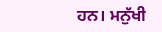ਹਨ। ਮਨੁੱਖੀ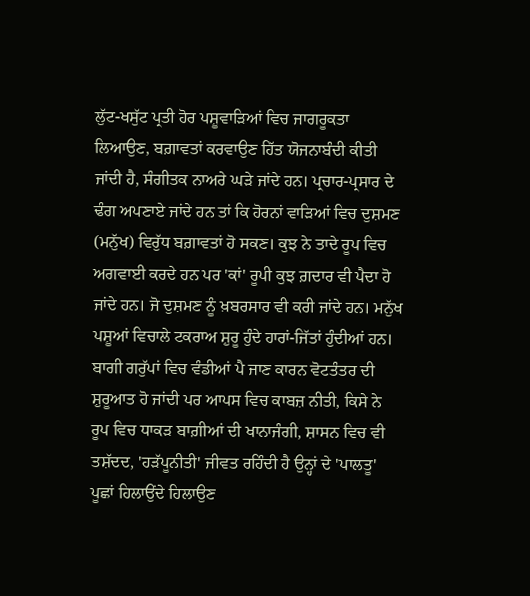ਲੁੱਟ-ਖਸੁੱਟ ਪ੍ਰਤੀ ਹੋਰ ਪਸ਼ੂਵਾੜਿਆਂ ਵਿਚ ਜਾਗਰੂਕਤਾ ਲਿਆਉਣ, ਬਗ਼ਾਵਤਾਂ ਕਰਵਾਉਣ ਹਿੱਤ ਯੋਜਨਾਬੰਦੀ ਕੀਤੀ ਜਾਂਦੀ ਹੈ, ਸੰਗੀਤਕ ਨਾਅਰੇ ਘੜੇ ਜਾਂਦੇ ਹਨ। ਪ੍ਰਚਾਰ-ਪ੍ਰਸਾਰ ਦੇ ਢੰਗ ਅਪਣਾਏ ਜਾਂਦੇ ਹਨ ਤਾਂ ਕਿ ਹੋਰਨਾਂ ਵਾੜਿਆਂ ਵਿਚ ਦੁਸ਼ਮਣ (ਮਨੁੱਖ) ਵਿਰੁੱਧ ਬਗ਼ਾਵਤਾਂ ਹੋ ਸਕਣ। ਕੁਝ ਨੇ ਤਾਦੇ ਰੂਪ ਵਿਚ ਅਗਵਾਈ ਕਰਦੇ ਹਨ ਪਰ 'ਕਾਂ' ਰੂਪੀ ਕੁਝ ਗ਼ਦਾਰ ਵੀ ਪੈਦਾ ਹੋ ਜਾਂਦੇ ਹਨ। ਜੋ ਦੁਸ਼ਮਣ ਨੂੰ ਖ਼ਬਰਸਾਰ ਵੀ ਕਰੀ ਜਾਂਦੇ ਹਨ। ਮਨੁੱਖ ਪਸ਼ੂਆਂ ਵਿਚਾਲੇ ਟਕਰਾਅ ਸ਼ੁਰੂ ਹੁੰਦੇ ਹਾਰਾਂ-ਜਿੱਤਾਂ ਹੁੰਦੀਆਂ ਹਨ। ਬਾਗੀ ਗਰੁੱਪਾਂ ਵਿਚ ਵੰਡੀਆਂ ਪੈ ਜਾਣ ਕਾਰਨ ਵੋਟਤੰਤਰ ਦੀ ਸ਼ੁਰੂਆਤ ਹੋ ਜਾਂਦੀ ਪਰ ਆਪਸ ਵਿਚ ਕਾਬਜ਼ ਨੀਤੀ, ਕਿਸੇ ਨੇ ਰੂਪ ਵਿਚ ਧਾਕੜ ਬਾਗ਼ੀਆਂ ਦੀ ਖਾਨਾਜੰਗੀ, ਸ਼ਾਸਨ ਵਿਚ ਵੀ ਤਸ਼ੱਦਦ, 'ਹੜੱਪੂਨੀਤੀ' ਜੀਵਤ ਰਹਿੰਦੀ ਹੈ ਉਨ੍ਹਾਂ ਦੇ 'ਪਾਲਤੂ' ਪੂਛਾਂ ਹਿਲਾਉਂਦੇ ਹਿਲਾਉਣ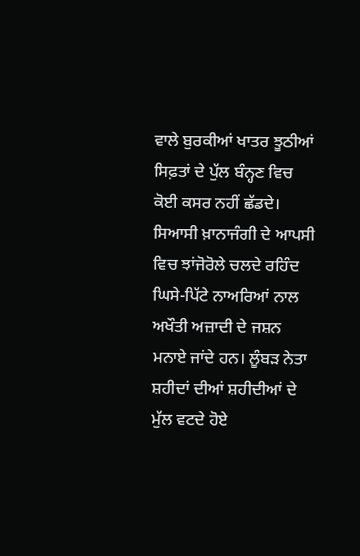ਵਾਲੇ ਬੁਰਕੀਆਂ ਖਾਤਰ ਝੂਠੀਆਂ ਸਿਫ਼ਤਾਂ ਦੇ ਪੁੱਲ ਬੰਨ੍ਹਣ ਵਿਚ ਕੋਈ ਕਸਰ ਨਹੀਂ ਛੱਡਦੇ। ਸਿਆਸੀ ਖ਼ਾਨਾਜੰਗੀ ਦੇ ਆਪਸੀ ਵਿਚ ਝਾਂਜੋਰੋਲੇ ਚਲਦੇ ਰਹਿੰਦ ਘਿਸੇ-ਪਿੱਟੇ ਨਾਅਰਿਆਂ ਨਾਲ ਅਖੌਤੀ ਅਜ਼ਾਦੀ ਦੇ ਜਸ਼ਨ ਮਨਾਏ ਜਾਂਦੇ ਹਨ। ਲੂੰਬੜ ਨੇਤਾ ਸ਼ਹੀਦਾਂ ਦੀਆਂ ਸ਼ਹੀਦੀਆਂ ਦੇ ਮੁੱਲ ਵਟਦੇ ਹੋਏ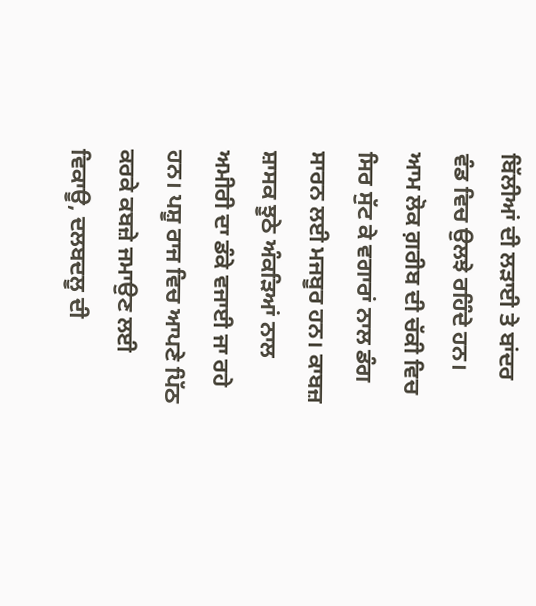ਬਿੱਲੀਆਂ ਦੀ ਲੜਾਈ ਤੇ ਬਾਂਦਰ ਵੰਡ ਵਿਚ ਉਲਝੇ ਰਹਿੰਦੇ ਹਨ। ਆਮ ਲੋਕ ਗ਼ਰੀਬ ਦੀ ਚੱਕੀ ਵਿਚ ਸਿਰ ਸੁੱਟ ਕੇ ਵਗਾਰਾਂ ਨਾਲ ਡੰਗ ਸਾਰਨ ਲਈ ਮਜਬੂਰ ਹਨ। ਕਾਬਜ਼ ਸ਼ਾਸਕ ਝੂਠੇ ਅੰਕੜਿਆਂ ਨਾਲ ਅਮੀਰੀ ਦਾ ਡੰਕੇ ਵਜਾਈ ਜਾ ਰਹੇ ਹਨ। ਪਸ਼ੂ ਰਾਜ ਵਿਚ ਆਪਣੇ ਪਿੱਠ ਕਰਕੇ ਕਬਜ਼ੇ ਜਮਾਉਣ ਲਈ ਵਿਕਾਊ, ਦਲਬਦਲੂ ਦੀ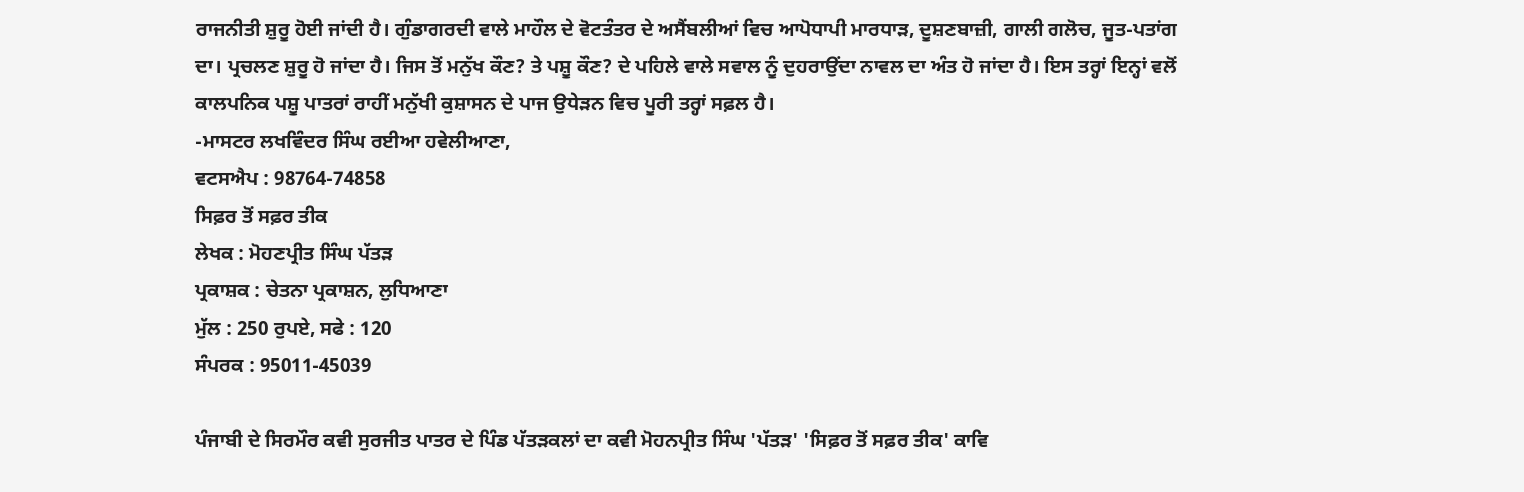ਰਾਜਨੀਤੀ ਸ਼ੁਰੂ ਹੋਈ ਜਾਂਦੀ ਹੈ। ਗੁੰਡਾਗਰਦੀ ਵਾਲੇ ਮਾਹੌਲ ਦੇ ਵੋਟਤੰਤਰ ਦੇ ਅਸੈਂਬਲੀਆਂ ਵਿਚ ਆਪੋਧਾਪੀ ਮਾਰਧਾੜ, ਦੂਸ਼ਣਬਾਜ਼ੀ, ਗਾਲੀ ਗਲੋਚ, ਜੂਤ-ਪਤਾਂਗ ਦਾ। ਪ੍ਰਚਲਣ ਸ਼ੁਰੂ ਹੋ ਜਾਂਦਾ ਹੈ। ਜਿਸ ਤੋਂ ਮਨੁੱਖ ਕੌਣ? ਤੇ ਪਸ਼ੂ ਕੌਣ? ਦੇ ਪਹਿਲੇ ਵਾਲੇ ਸਵਾਲ ਨੂੰ ਦੁਹਰਾਉਂਦਾ ਨਾਵਲ ਦਾ ਅੰਤ ਹੋ ਜਾਂਦਾ ਹੈ। ਇਸ ਤਰ੍ਹਾਂ ਇਨ੍ਹਾਂ ਵਲੋਂ ਕਾਲਪਨਿਕ ਪਸ਼ੂ ਪਾਤਰਾਂ ਰਾਹੀਂ ਮਨੁੱਖੀ ਕੁਸ਼ਾਸਨ ਦੇ ਪਾਜ ਉਧੇੜਨ ਵਿਚ ਪੂਰੀ ਤਰ੍ਹਾਂ ਸਫ਼ਲ ਹੈ।
-ਮਾਸਟਰ ਲਖਵਿੰਦਰ ਸਿੰਘ ਰਈਆ ਹਵੇਲੀਆਣਾ,
ਵਟਸਐਪ : 98764-74858
ਸਿਫ਼ਰ ਤੋਂ ਸਫ਼ਰ ਤੀਕ
ਲੇਖਕ : ਮੋਹਣਪ੍ਰੀਤ ਸਿੰਘ ਪੱਤੜ
ਪ੍ਰਕਾਸ਼ਕ : ਚੇਤਨਾ ਪ੍ਰਕਾਸ਼ਨ, ਲੁਧਿਆਣਾ
ਮੁੱਲ : 250 ਰੁਪਏ, ਸਫੇ : 120
ਸੰਪਰਕ : 95011-45039

ਪੰਜਾਬੀ ਦੇ ਸਿਰਮੌਰ ਕਵੀ ਸੁਰਜੀਤ ਪਾਤਰ ਦੇ ਪਿੰਡ ਪੱਤੜਕਲਾਂ ਦਾ ਕਵੀ ਮੋਹਨਪ੍ਰੀਤ ਸਿੰਘ 'ਪੱਤੜ' 'ਸਿਫ਼ਰ ਤੋਂ ਸਫ਼ਰ ਤੀਕ' ਕਾਵਿ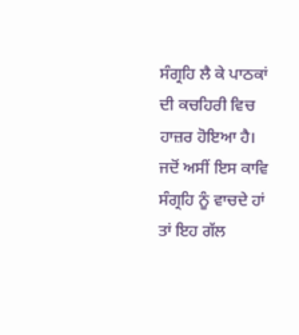ਸੰਗ੍ਰਹਿ ਲੈ ਕੇ ਪਾਠਕਾਂ ਦੀ ਕਚਹਿਰੀ ਵਿਚ ਹਾਜ਼ਰ ਹੋਇਆ ਹੈ। ਜਦੋਂ ਅਸੀਂ ਇਸ ਕਾਵਿ ਸੰਗ੍ਰਹਿ ਨੂੰ ਵਾਚਦੇ ਹਾਂ ਤਾਂ ਇਹ ਗੱਲ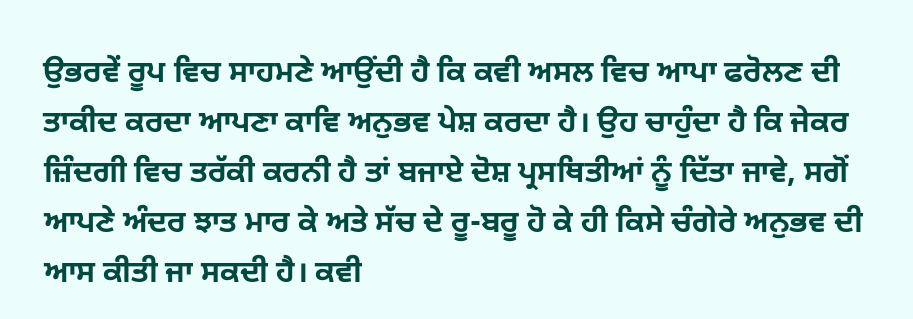ਉਭਰਵੇਂ ਰੂਪ ਵਿਚ ਸਾਹਮਣੇ ਆਉਂਦੀ ਹੈ ਕਿ ਕਵੀ ਅਸਲ ਵਿਚ ਆਪਾ ਫਰੋਲਣ ਦੀ ਤਾਕੀਦ ਕਰਦਾ ਆਪਣਾ ਕਾਵਿ ਅਨੁਭਵ ਪੇਸ਼ ਕਰਦਾ ਹੈ। ਉਹ ਚਾਹੁੰਦਾ ਹੈ ਕਿ ਜੇਕਰ ਜ਼ਿੰਦਗੀ ਵਿਚ ਤਰੱਕੀ ਕਰਨੀ ਹੈ ਤਾਂ ਬਜਾਏ ਦੋਸ਼ ਪ੍ਰਸਥਿਤੀਆਂ ਨੂੰ ਦਿੱਤਾ ਜਾਵੇ, ਸਗੋਂ ਆਪਣੇ ਅੰਦਰ ਝਾਤ ਮਾਰ ਕੇ ਅਤੇ ਸੱਚ ਦੇ ਰੂ-ਬਰੂ ਹੋ ਕੇ ਹੀ ਕਿਸੇ ਚੰਗੇਰੇ ਅਨੁਭਵ ਦੀ ਆਸ ਕੀਤੀ ਜਾ ਸਕਦੀ ਹੈ। ਕਵੀ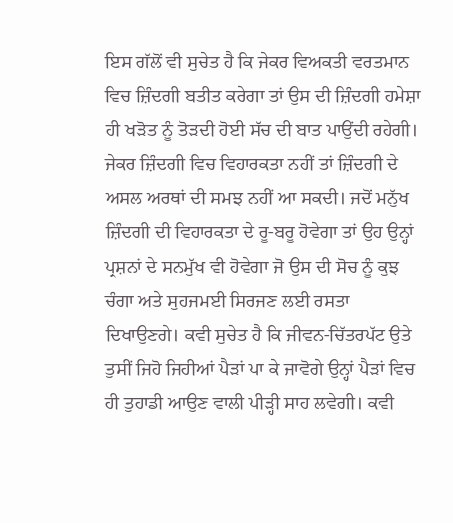ਇਸ ਗੱਲੋਂ ਵੀ ਸੁਚੇਤ ਹੈ ਕਿ ਜੇਕਰ ਵਿਅਕਤੀ ਵਰਤਮਾਨ ਵਿਚ ਜ਼ਿੰਦਗੀ ਬਤੀਤ ਕਰੇਗਾ ਤਾਂ ਉਸ ਦੀ ਜ਼ਿੰਦਗੀ ਹਮੇਸ਼ਾ ਹੀ ਖੜੋਤ ਨੂੰ ਤੋੜਦੀ ਹੋਈ ਸੱਚ ਦੀ ਬਾਤ ਪਾਉਂਦੀ ਰਹੇਗੀ। ਜੇਕਰ ਜ਼ਿੰਦਗੀ ਵਿਚ ਵਿਹਾਰਕਤਾ ਨਹੀਂ ਤਾਂ ਜ਼ਿੰਦਗੀ ਦੇ ਅਸਲ ਅਰਥਾਂ ਦੀ ਸਮਝ ਨਹੀਂ ਆ ਸਕਦੀ। ਜਦੋਂ ਮਨੁੱਖ ਜ਼ਿੰਦਗੀ ਦੀ ਵਿਹਾਰਕਤਾ ਦੇ ਰੂ-ਬਰੂ ਹੋਵੇਗਾ ਤਾਂ ਉਹ ਉਨ੍ਹਾਂ ਪ੍ਰਸ਼ਨਾਂ ਦੇ ਸਨਮੁੱਖ ਵੀ ਹੋਵੇਗਾ ਜੋ ਉਸ ਦੀ ਸੋਚ ਨੂੰ ਕੁਝ ਚੰਗਾ ਅਤੇ ਸੁਹਜਮਈ ਸਿਰਜਣ ਲਈ ਰਸਤਾ ਦਿਖਾਉਣਗੇ। ਕਵੀ ਸੁਚੇਤ ਹੈ ਕਿ ਜੀਵਨ-ਚਿੱਤਰਪੱਟ ਉਤੇ ਤੁਸੀਂ ਜਿਹੋ ਜਿਹੀਆਂ ਪੈੜਾਂ ਪਾ ਕੇ ਜਾਵੋਗੇ ਉਨ੍ਹਾਂ ਪੈੜਾਂ ਵਿਚ ਹੀ ਤੁਹਾਡੀ ਆਉਣ ਵਾਲੀ ਪੀੜ੍ਹੀ ਸਾਹ ਲਵੇਗੀ। ਕਵੀ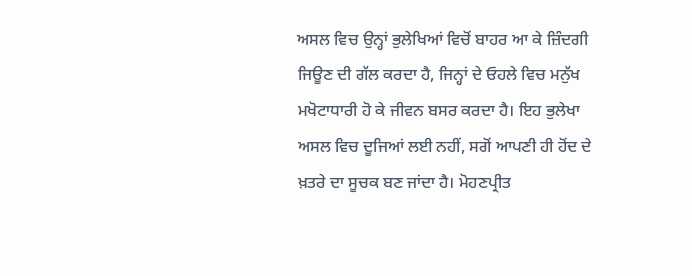ਅਸਲ ਵਿਚ ਉਨ੍ਹਾਂ ਭੁਲੇਖਿਆਂ ਵਿਚੋਂ ਬਾਹਰ ਆ ਕੇ ਜ਼ਿੰਦਗੀ ਜਿਊਣ ਦੀ ਗੱਲ ਕਰਦਾ ਹੈ, ਜਿਨ੍ਹਾਂ ਦੇ ਓਹਲੇ ਵਿਚ ਮਨੁੱਖ ਮਖੋਟਾਧਾਰੀ ਹੋ ਕੇ ਜੀਵਨ ਬਸਰ ਕਰਦਾ ਹੈ। ਇਹ ਭੁਲੇਖਾ ਅਸਲ ਵਿਚ ਦੂਜਿਆਂ ਲਈ ਨਹੀਂ, ਸਗੋਂ ਆਪਣੀ ਹੀ ਹੋਂਦ ਦੇ ਖ਼ਤਰੇ ਦਾ ਸੂਚਕ ਬਣ ਜਾਂਦਾ ਹੈ। ਮੋਹਣਪ੍ਰੀਤ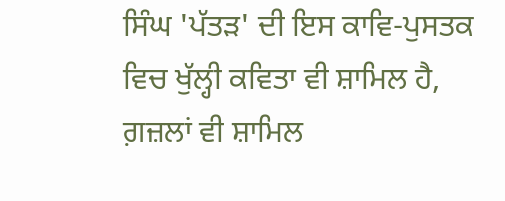ਸਿੰਘ 'ਪੱਤੜ' ਦੀ ਇਸ ਕਾਵਿ-ਪੁਸਤਕ ਵਿਚ ਖੁੱਲ੍ਹੀ ਕਵਿਤਾ ਵੀ ਸ਼ਾਮਿਲ ਹੈ, ਗ਼ਜ਼ਲਾਂ ਵੀ ਸ਼ਾਮਿਲ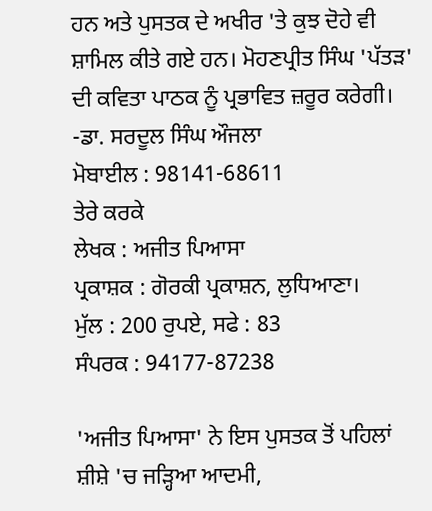ਹਨ ਅਤੇ ਪੁਸਤਕ ਦੇ ਅਖੀਰ 'ਤੇ ਕੁਝ ਦੋਹੇ ਵੀ ਸ਼ਾਮਿਲ ਕੀਤੇ ਗਏ ਹਨ। ਮੋਹਣਪ੍ਰੀਤ ਸਿੰਘ 'ਪੱਤੜ' ਦੀ ਕਵਿਤਾ ਪਾਠਕ ਨੂੰ ਪ੍ਰਭਾਵਿਤ ਜ਼ਰੂਰ ਕਰੇਗੀ।
-ਡਾ. ਸਰਦੂਲ ਸਿੰਘ ਔਜਲਾ
ਮੋਬਾਈਲ : 98141-68611
ਤੇਰੇ ਕਰਕੇ
ਲੇਖਕ : ਅਜੀਤ ਪਿਆਸਾ
ਪ੍ਰਕਾਸ਼ਕ : ਗੋਰਕੀ ਪ੍ਰਕਾਸ਼ਨ, ਲੁਧਿਆਣਾ।
ਮੁੱਲ : 200 ਰੁਪਏ, ਸਫੇ : 83
ਸੰਪਰਕ : 94177-87238

'ਅਜੀਤ ਪਿਆਸਾ' ਨੇ ਇਸ ਪੁਸਤਕ ਤੋਂ ਪਹਿਲਾਂ ਸ਼ੀਸ਼ੇ 'ਚ ਜੜ੍ਹਿਆ ਆਦਮੀ,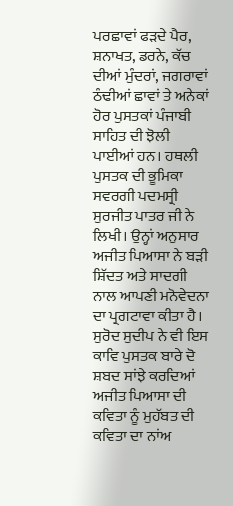ਪਰਛਾਵਾਂ ਫੜਦੇ ਪੈਰ, ਸ਼ਨਾਖਤ, ਡਰਨੇ, ਕੱਚ ਦੀਆਂ ਮੁੰਦਰਾਂ, ਜਗਰਾਵਾਂ ਠੰਢੀਆਂ ਛਾਵਾਂ ਤੇ ਅਨੇਕਾਂ ਹੋਰ ਪੁਸਤਕਾਂ ਪੰਜਾਬੀ ਸਾਹਿਤ ਦੀ ਝੋਲੀ ਪਾਈਆਂ ਹਨ। ਹਥਲੀ ਪੁਸਤਕ ਦੀ ਭੂਮਿਕਾ ਸਵਰਗੀ ਪਦਮਸ੍ਰੀ ਸੁਰਜੀਤ ਪਾਤਰ ਜੀ ਨੇ ਲਿਖੀ। ਉਨ੍ਹਾਂ ਅਨੁਸਾਰ ਅਜੀਤ ਪਿਆਸਾ ਨੇ ਬੜੀ ਸ਼ਿੱਦਤ ਅਤੇ ਸਾਦਗੀ ਨਾਲ ਆਪਣੀ ਮਨੋਵੇਦਨਾ ਦਾ ਪ੍ਰਗਟਾਵਾ ਕੀਤਾ ਹੈ। ਸੁਰੋਦ ਸੁਦੀਪ ਨੇ ਵੀ ਇਸ ਕਾਵਿ ਪੁਸਤਕ ਬਾਰੇ ਦੋ ਸ਼ਬਦ ਸਾਂਝੇ ਕਰਦਿਆਂ ਅਜੀਤ ਪਿਆਸਾ ਦੀ ਕਵਿਤਾ ਨੂੰ ਮੁਹੱਬਤ ਦੀ ਕਵਿਤਾ ਦਾ ਨਾਂਅ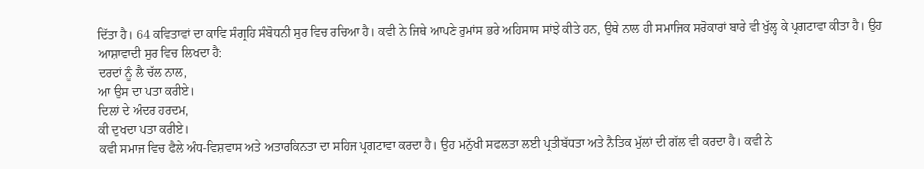ਦਿੱਤਾ ਹੈ। 64 ਕਵਿਤਾਵਾਂ ਦਾ ਕਾਵਿ ਸੰਗ੍ਰਹਿ ਸੰਬੋਧਨੀ ਸੁਰ ਵਿਚ ਰਚਿਆ ਹੈ। ਕਵੀ ਨੇ ਜਿਥੇ ਆਪਣੇ ਰੁਮਾਂਸ ਭਰੇ ਅਹਿਸਾਸ ਸਾਂਝੇ ਕੀਤੇ ਹਨ, ਉਥੇ ਨਾਲ ਹੀ ਸਮਾਜਿਕ ਸਰੋਕਾਰਾਂ ਬਾਰੇ ਵੀ ਖੁੱਲ੍ਹ ਕੇ ਪ੍ਰਗਟਾਵਾ ਕੀਤਾ ਹੈ। ਉਹ ਆਸ਼ਾਵਾਦੀ ਸੁਰ ਵਿਚ ਲਿਖਦਾ ਹੈ:
ਦਰਦਾਂ ਨੂੰ ਲੈ ਚੱਲ ਨਾਲ,
ਆ ਉਸ ਦਾ ਪਤਾ ਕਰੀਏ।
ਦਿਲਾਂ ਦੇ ਅੰਦਰ ਹਰਦਮ,
ਕੀ ਦੁਖਦਾ ਪਤਾ ਕਰੀਏ।
ਕਵੀ ਸਮਾਜ ਵਿਚ ਫੈਲੇ ਅੰਧ-ਵਿਸ਼ਵਾਸ ਅਤੇ ਅਤਾਰਕਿਨਤਾ ਦਾ ਸਹਿਜ ਪ੍ਰਗਟਾਵਾ ਕਰਦਾ ਹੈ। ਉਹ ਮਨੁੱਖੀ ਸਫਲਤਾ ਲਈ ਪ੍ਰਤੀਬੱਧਤਾ ਅਤੇ ਨੈਤਿਕ ਮੁੱਲਾਂ ਦੀ ਗੱਲ ਵੀ ਕਰਦਾ ਹੈ। ਕਵੀ ਨੇ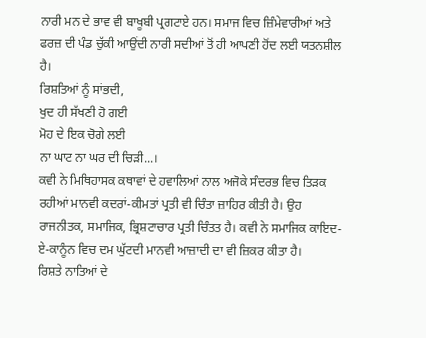ਨਾਰੀ ਮਨ ਦੇ ਭਾਵ ਵੀ ਬਾਖੂਬੀ ਪ੍ਰਗਟਾਏ ਹਨ। ਸਮਾਜ ਵਿਚ ਜ਼ਿੰਮੇਵਾਰੀਆਂ ਅਤੇ ਫਰਜ਼ ਦੀ ਪੰਡ ਚੁੱਕੀ ਆਉਂਦੀ ਨਾਰੀ ਸਦੀਆਂ ਤੋਂ ਹੀ ਆਪਣੀ ਹੋਂਦ ਲਈ ਯਤਨਸ਼ੀਲ ਹੈ।
ਰਿਸ਼ਤਿਆਂ ਨੂੰ ਸਾਂਭਦੀ,
ਖੁਦ ਹੀ ਸੱਖਣੀ ਹੋ ਗਈ
ਮੋਹ ਦੇ ਇਕ ਚੋਗੇ ਲਈ
ਨਾ ਘਾਟ ਨਾ ਘਰ ਦੀ ਚਿੜੀ...।
ਕਵੀ ਨੇ ਮਿਥਿਹਾਸਕ ਕਥਾਵਾਂ ਦੇ ਹਵਾਲਿਆਂ ਨਾਲ ਅਜੋਕੇ ਸੰਦਰਭ ਵਿਚ ਤਿੜਕ ਰਹੀਆਂ ਮਾਨਵੀ ਕਦਰਾਂ-ਕੀਮਤਾਂ ਪ੍ਰਤੀ ਵੀ ਚਿੰਤਾ ਜ਼ਾਹਿਰ ਕੀਤੀ ਹੈ। ਉਹ ਰਾਜਨੀਤਕ, ਸਮਾਜਿਕ, ਭ੍ਰਿਸ਼ਟਾਚਾਰ ਪ੍ਰਤੀ ਚਿੰਤਤ ਹੈ। ਕਵੀ ਨੇ ਸਮਾਜਿਕ ਕਾਇਦ-ਏ-ਕਾਨੂੰਨ ਵਿਚ ਦਮ ਘੁੱਟਦੀ ਮਾਨਵੀ ਆਜ਼ਾਦੀ ਦਾ ਵੀ ਜ਼ਿਕਰ ਕੀਤਾ ਹੈ।
ਰਿਸ਼ਤੇ ਨਾਤਿਆਂ ਦੇ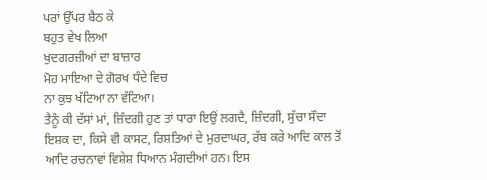ਪਰਾਂ ਉੱਪਰ ਬੈਠ ਕੇ
ਬਹੁਤ ਵੇਖ ਲਿਆ
ਖੁਦਗਰਜ਼ੀਆਂ ਦਾ ਬਾਜ਼ਾਰ
ਮੋਹ ਮਾਇਆ ਦੇ ਗੋਰਖ ਧੰਦੇ ਵਿਚ
ਨਾ ਕੁਝ ਖੱਟਿਆ ਨਾ ਵੱਟਿਆ।
ਤੈਨੂੰ ਕੀ ਦੱਸਾਂ ਮਾਂ, ਜ਼ਿੰਦਗੀ ਹੁਣ ਤਾਂ ਧਾਰਾ ਇਉਂ ਲਗਦੈ, ਜ਼ਿੰਦਗੀ, ਸੁੱਚਾ ਸੌਦਾ ਇਸ਼ਕ ਦਾ, ਕਿਸੇ ਵੀ ਕਾਸਟ, ਰਿਸ਼ਤਿਆਂ ਦੇ ਮੁਰਦਾਘਰ, ਰੱਬ ਕਰੇ ਆਦਿ ਕਾਲ ਤੋਂ ਆਦਿ ਰਚਨਾਵਾਂ ਵਿਸ਼ੇਸ਼ ਧਿਆਨ ਮੰਗਦੀਆਂ ਹਨ। ਇਸ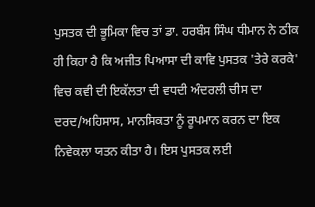ਪੁਸਤਕ ਦੀ ਭੂਮਿਕਾ ਵਿਚ ਤਾਂ ਡਾ. ਹਰਬੰਸ ਸਿੰਘ ਧੀਮਾਨ ਨੇ ਠੀਕ ਹੀ ਕਿਹਾ ਹੈ ਕਿ ਅਜੀਤ ਪਿਆਸਾ ਦੀ ਕਾਵਿ ਪੁਸਤਕ 'ਤੇਰੇ ਕਰਕੇ' ਵਿਚ ਕਵੀ ਦੀ ਇਕੱਲਤਾ ਦੀ ਵਧਦੀ ਅੰਦਰਲੀ ਚੀਸ ਦਾ ਦਰਦ/ਅਹਿਸਾਸ, ਮਾਨਸਿਕਤਾ ਨੂੰ ਰੂਪਮਾਨ ਕਰਨ ਦਾ ਇਕ ਨਿਵੇਕਲਾ ਯਤਨ ਕੀਤਾ ਹੈ। ਇਸ ਪੁਸਤਕ ਲਈ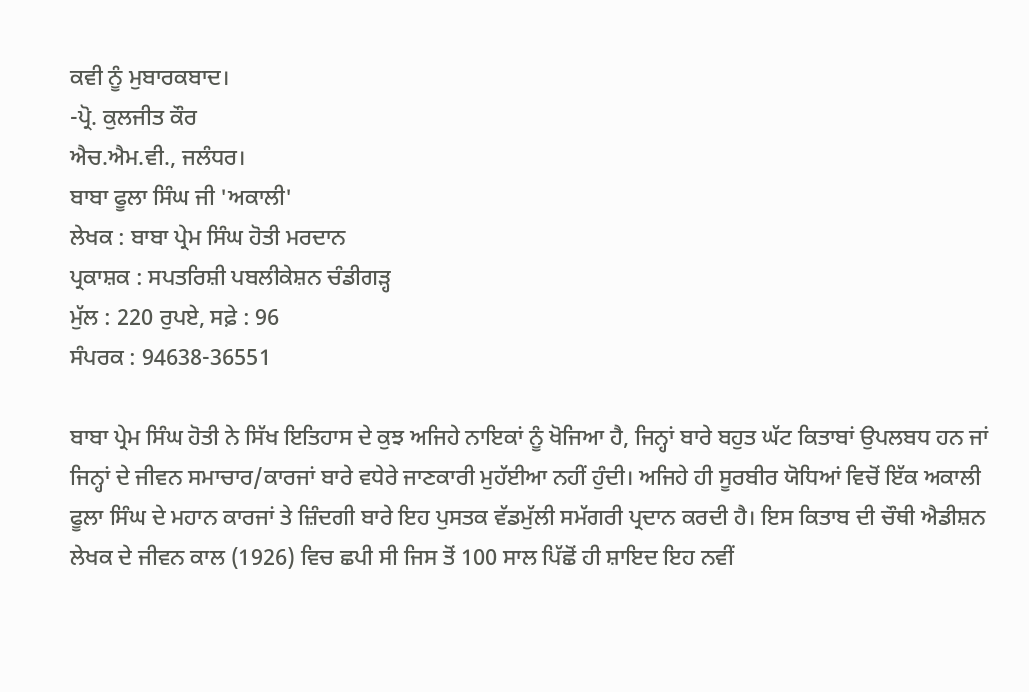ਕਵੀ ਨੂੰ ਮੁਬਾਰਕਬਾਦ।
-ਪ੍ਰੋ. ਕੁਲਜੀਤ ਕੌਰ
ਐਚ.ਐਮ.ਵੀ., ਜਲੰਧਰ।
ਬਾਬਾ ਫੂਲਾ ਸਿੰਘ ਜੀ 'ਅਕਾਲੀ'
ਲੇਖਕ : ਬਾਬਾ ਪ੍ਰੇਮ ਸਿੰਘ ਹੋਤੀ ਮਰਦਾਨ
ਪ੍ਰਕਾਸ਼ਕ : ਸਪਤਰਿਸ਼ੀ ਪਬਲੀਕੇਸ਼ਨ ਚੰਡੀਗੜ੍ਹ
ਮੁੱਲ : 220 ਰੁਪਏ, ਸਫ਼ੇ : 96
ਸੰਪਰਕ : 94638-36551

ਬਾਬਾ ਪ੍ਰੇਮ ਸਿੰਘ ਹੋਤੀ ਨੇ ਸਿੱਖ ਇਤਿਹਾਸ ਦੇ ਕੁਝ ਅਜਿਹੇ ਨਾਇਕਾਂ ਨੂੰ ਖੋਜਿਆ ਹੈ, ਜਿਨ੍ਹਾਂ ਬਾਰੇ ਬਹੁਤ ਘੱਟ ਕਿਤਾਬਾਂ ਉਪਲਬਧ ਹਨ ਜਾਂ ਜਿਨ੍ਹਾਂ ਦੇ ਜੀਵਨ ਸਮਾਚਾਰ/ਕਾਰਜਾਂ ਬਾਰੇ ਵਧੇਰੇ ਜਾਣਕਾਰੀ ਮੁਹੱਈਆ ਨਹੀਂ ਹੁੰਦੀ। ਅਜਿਹੇ ਹੀ ਸੂਰਬੀਰ ਯੋਧਿਆਂ ਵਿਚੋਂ ਇੱਕ ਅਕਾਲੀ ਫੂਲਾ ਸਿੰਘ ਦੇ ਮਹਾਨ ਕਾਰਜਾਂ ਤੇ ਜ਼ਿੰਦਗੀ ਬਾਰੇ ਇਹ ਪੁਸਤਕ ਵੱਡਮੁੱਲੀ ਸਮੱਗਰੀ ਪ੍ਰਦਾਨ ਕਰਦੀ ਹੈ। ਇਸ ਕਿਤਾਬ ਦੀ ਚੌਥੀ ਐਡੀਸ਼ਨ ਲੇਖਕ ਦੇ ਜੀਵਨ ਕਾਲ (1926) ਵਿਚ ਛਪੀ ਸੀ ਜਿਸ ਤੋਂ 100 ਸਾਲ ਪਿੱਛੋਂ ਹੀ ਸ਼ਾਇਦ ਇਹ ਨਵੀਂ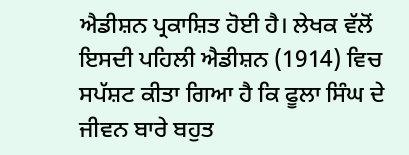ਐਡੀਸ਼ਨ ਪ੍ਰਕਾਸ਼ਿਤ ਹੋਈ ਹੈ। ਲੇਖਕ ਵੱਲੋਂ ਇਸਦੀ ਪਹਿਲੀ ਐਡੀਸ਼ਨ (1914) ਵਿਚ ਸਪੱਸ਼ਟ ਕੀਤਾ ਗਿਆ ਹੈ ਕਿ ਫੂਲਾ ਸਿੰਘ ਦੇ ਜੀਵਨ ਬਾਰੇ ਬਹੁਤ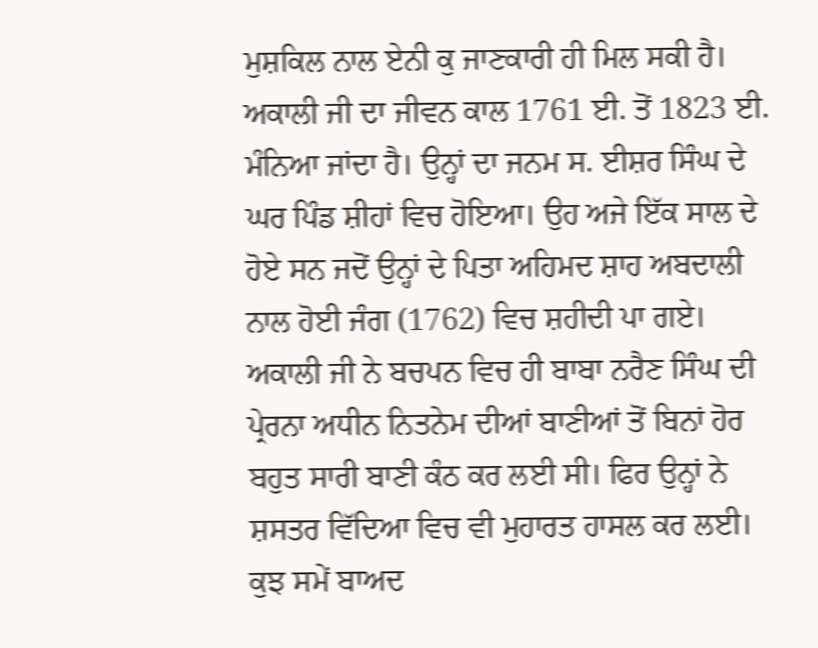ਮੁਸ਼ਕਿਲ ਨਾਲ ਏਨੀ ਕੁ ਜਾਣਕਾਰੀ ਹੀ ਮਿਲ ਸਕੀ ਹੈ। ਅਕਾਲੀ ਜੀ ਦਾ ਜੀਵਨ ਕਾਲ 1761 ਈ. ਤੋਂ 1823 ਈ. ਮੰਨਿਆ ਜਾਂਦਾ ਹੈ। ਉਨ੍ਹਾਂ ਦਾ ਜਨਮ ਸ. ਈਸ਼ਰ ਸਿੰਘ ਦੇ ਘਰ ਪਿੰਡ ਸ਼ੀਹਾਂ ਵਿਚ ਹੋਇਆ। ਉਹ ਅਜੇ ਇੱਕ ਸਾਲ ਦੇ ਹੋਏ ਸਨ ਜਦੋਂ ਉਨ੍ਹਾਂ ਦੇ ਪਿਤਾ ਅਹਿਮਦ ਸ਼ਾਹ ਅਬਦਾਲੀ ਨਾਲ ਹੋਈ ਜੰਗ (1762) ਵਿਚ ਸ਼ਹੀਦੀ ਪਾ ਗਏ। ਅਕਾਲੀ ਜੀ ਨੇ ਬਚਪਨ ਵਿਚ ਹੀ ਬਾਬਾ ਨਰੈਣ ਸਿੰਘ ਦੀ ਪ੍ਰੇਰਨਾ ਅਧੀਨ ਨਿਤਨੇਮ ਦੀਆਂ ਬਾਣੀਆਂ ਤੋਂ ਬਿਨਾਂ ਹੋਰ ਬਹੁਤ ਸਾਰੀ ਬਾਣੀ ਕੰਠ ਕਰ ਲਈ ਸੀ। ਫਿਰ ਉਨ੍ਹਾਂ ਨੇ ਸ਼ਸਤਰ ਵਿੱਦਿਆ ਵਿਚ ਵੀ ਮੁਹਾਰਤ ਹਾਸਲ ਕਰ ਲਈ। ਕੁਝ ਸਮੇਂ ਬਾਅਦ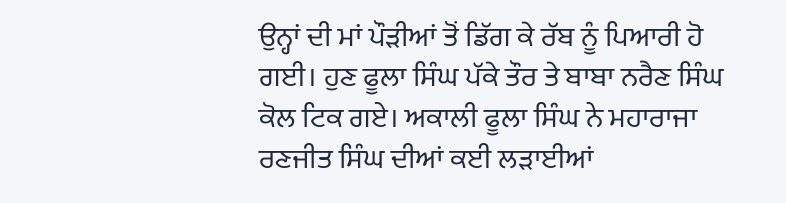ਉਨ੍ਹਾਂ ਦੀ ਮਾਂ ਪੌੜੀਆਂ ਤੋਂ ਡਿੱਗ ਕੇ ਰੱਬ ਨੂੰ ਪਿਆਰੀ ਹੋ ਗਈ। ਹੁਣ ਫੂਲਾ ਸਿੰਘ ਪੱਕੇ ਤੌਰ ਤੇ ਬਾਬਾ ਨਰੈਣ ਸਿੰਘ ਕੋਲ ਟਿਕ ਗਏ। ਅਕਾਲੀ ਫੂਲਾ ਸਿੰਘ ਨੇ ਮਹਾਰਾਜਾ ਰਣਜੀਤ ਸਿੰਘ ਦੀਆਂ ਕਈ ਲੜਾਈਆਂ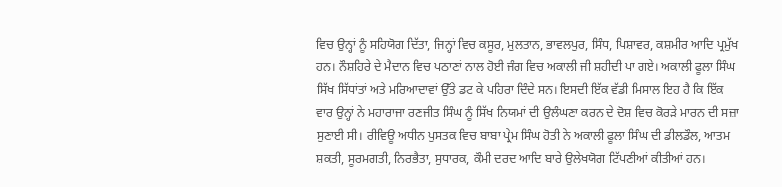ਵਿਚ ਉਨ੍ਹਾਂ ਨੂੰ ਸਹਿਯੋਗ ਦਿੱਤਾ, ਜਿਨ੍ਹਾਂ ਵਿਚ ਕਸੂਰ, ਮੁਲਤਾਨ, ਭਾਵਲਪੁਰ, ਸਿੰਧ, ਪਿਸ਼ਾਵਰ, ਕਸ਼ਮੀਰ ਆਦਿ ਪ੍ਰਮੁੱਖ ਹਨ। ਨੌਸ਼ਹਿਰੇ ਦੇ ਮੈਦਾਨ ਵਿਚ ਪਠਾਣਾਂ ਨਾਲ ਹੋਈ ਜੰਗ ਵਿਚ ਅਕਾਲੀ ਜੀ ਸ਼ਹੀਦੀ ਪਾ ਗਏ। ਅਕਾਲੀ ਫੂਲਾ ਸਿੰਘ ਸਿੱਖ ਸਿੱਧਾਂਤਾਂ ਅਤੇ ਮਰਿਆਦਾਵਾਂ ਉੱਤੇ ਡਟ ਕੇ ਪਹਿਰਾ ਦਿੰਦੇ ਸਨ। ਇਸਦੀ ਇੱਕ ਵੱਡੀ ਮਿਸਾਲ ਇਹ ਹੈ ਕਿ ਇੱਕ ਵਾਰ ਉਨ੍ਹਾਂ ਨੇ ਮਹਾਰਾਜਾ ਰਣਜੀਤ ਸਿੰਘ ਨੂੰ ਸਿੱਖ ਨਿਯਮਾਂ ਦੀ ਉਲੰਘਣਾ ਕਰਨ ਦੇ ਦੋਸ਼ ਵਿਚ ਕੋਰੜੇ ਮਾਰਨ ਦੀ ਸਜ਼ਾ ਸੁਣਾਈ ਸੀ। ਰੀਵਿਊ ਅਧੀਨ ਪੁਸਤਕ ਵਿਚ ਬਾਬਾ ਪ੍ਰੇਮ ਸਿੰਘ ਹੋਤੀ ਨੇ ਅਕਾਲੀ ਫੂਲਾ ਸਿੰਘ ਦੀ ਡੀਲਡੌਲ, ਆਤਮ ਸ਼ਕਤੀ, ਸੂਰਮਗਤੀ, ਨਿਰਭੈਤਾ, ਸੁਧਾਰਕ, ਕੌਮੀ ਦਰਦ ਆਦਿ ਬਾਰੇ ਉਲੇਖਯੋਗ ਟਿੱਪਣੀਆਂ ਕੀਤੀਆਂ ਹਨ।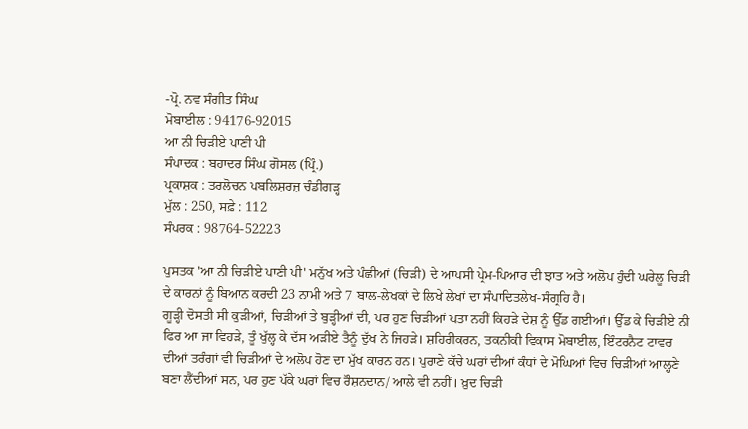-ਪ੍ਰੋ. ਨਵ ਸੰਗੀਤ ਸਿੰਘ
ਮੋਬਾਈਲ : 94176-92015
ਆ ਨੀ ਚਿੜੀਏ ਪਾਣੀ ਪੀ
ਸੰਪਾਦਕ : ਬਹਾਦਰ ਸਿੰਘ ਗੋਸਲ (ਪ੍ਰਿੰ.)
ਪ੍ਰਕਾਸ਼ਕ : ਤਰਲੋਚਨ ਪਬਲਿਸ਼ਰਜ਼ ਚੰਡੀਗੜ੍ਹ
ਮੁੱਲ : 250, ਸਫ਼ੇ : 112
ਸੰਪਰਕ : 98764-52223

ਪੁਸਤਕ 'ਆ ਨੀ ਚਿੜੀਏ ਪਾਣੀ ਪੀ' ਮਨੁੱਖ ਅਤੇ ਪੰਛੀਆਂ (ਚਿੜੀ) ਦੇ ਆਪਸੀ ਪ੍ਰੇਮ-ਪਿਆਰ ਦੀ ਝਾਤ ਅਤੇ ਅਲੋਪ ਹੁੰਦੀ ਘਰੇਲੂ ਚਿੜੀ ਦੇ ਕਾਰਨਾਂ ਨੂੰ ਬਿਆਨ ਕਰਦੀ 23 ਨਾਮੀ ਅਤੇ 7 ਬਾਲ-ਲੇਖਕਾਂ ਦੇ ਲਿਖੇ ਲੇਖਾਂ ਦਾ ਸੰਪਾਦਿਤਲੇਖ-ਸੰਗ੍ਰਹਿ ਹੈ।
ਗੂੜ੍ਹੀ ਦੋਸਤੀ ਸੀ ਕੁੜੀਆਂ, ਚਿੜੀਆਂ ਤੇ ਬੁੜ੍ਹੀਆਂ ਦੀ, ਪਰ ਹੁਣ ਚਿੜੀਆਂ ਪਤਾ ਨਹੀਂ ਕਿਹੜੇ ਦੇਸ਼ ਨੂੰ ਉੱਡ ਗਈਆਂ। ਉੱਡ ਕੇ ਚਿੜੀਏ ਨੀ ਫਿਰ ਆ ਜਾ ਵਿਹੜੇ, ਤੂੰ ਖੁੱਲ੍ਹ ਕੇ ਦੱਸ ਅੜੀਏ ਤੈਨੂੰ ਦੁੱਖ ਨੇ ਜਿਹੜੇ। ਸ਼ਹਿਰੀਕਰਨ, ਤਕਨੀਕੀ ਵਿਕਾਸ ਮੋਬਾਈਲ, ਇੰਟਰਨੈਟ ਟਾਵਰ ਦੀਆਂ ਤਰੰਗਾਂ ਵੀ ਚਿੜੀਆਂ ਦੇ ਅਲੋਪ ਹੋਣ ਦਾ ਮੁੱਖ ਕਾਰਨ ਹਨ। ਪੁਰਾਣੇ ਕੱਚੇ ਘਰਾਂ ਦੀਆਂ ਕੰਧਾਂ ਦੇ ਮੋਘਿਆਂ ਵਿਚ ਚਿੜੀਆਂ ਆਲ੍ਹਣੇ ਬਣਾ ਲੈਂਦੀਆਂ ਸਨ, ਪਰ ਹੁਣ ਪੱਕੇ ਘਰਾਂ ਵਿਚ ਰੌਸ਼ਨਦਾਨ/ ਆਲੇ ਵੀ ਨਹੀਂ। ਖ਼ੁਦ ਚਿੜੀ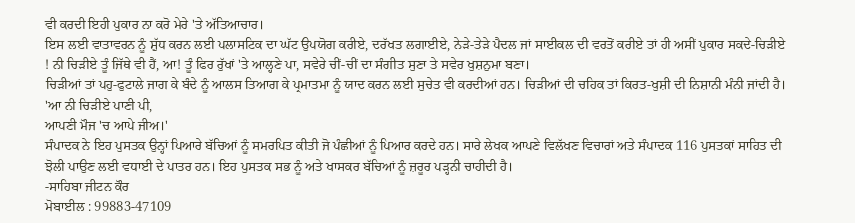ਵੀ ਕਰਦੀ ਇਹੀ ਪੁਕਾਰ ਨਾ ਕਰੋ ਮੇਰੇ 'ਤੇ ਅੱਤਿਆਚਾਰ।
ਇਸ ਲਈ ਵਾਤਾਵਰਨ ਨੂੰ ਸ਼ੁੱਧ ਕਰਨ ਲਈ ਪਲਾਸਟਿਕ ਦਾ ਘੱਟ ਉਪਯੋਗ ਕਰੀਏ, ਦਰੱਖਤ ਲਗਾਈਏ, ਨੇੜੇ-ਤੇੜੇ ਪੈਦਲ ਜਾਂ ਸਾਈਕਲ ਦੀ ਵਰਤੋਂ ਕਰੀਏ ਤਾਂ ਹੀ ਅਸੀਂ ਪੁਕਾਰ ਸਕਦੇ-ਚਿੜੀਏ ! ਨੀ ਚਿੜੀਏ ਤੂੰ ਜਿੱਥੇ ਵੀ ਹੈਂ, ਆ! ਤੂੰ ਫਿਰ ਰੁੱਖਾਂ 'ਤੇ ਆਲ੍ਹਣੇ ਪਾ, ਸਵੇਰੇ ਚੀਂ-ਚੀਂ ਦਾ ਸੰਗੀਤ ਸੁਣਾ ਤੇ ਸਵੇਰ ਖੁਸ਼ਨੁਮਾ ਬਣਾ।
ਚਿੜੀਆਂ ਤਾਂ ਪਹੁ-ਫੁਟਾਲੇ ਜਾਗ ਕੇ ਬੰਦੇ ਨੂੰ ਆਲਸ ਤਿਆਗ ਕੇ ਪ੍ਰਮਾਤਮਾ ਨੂੰ ਯਾਦ ਕਰਨ ਲਈ ਸੁਚੇਤ ਵੀ ਕਰਦੀਆਂ ਹਨ। ਚਿੜੀਆਂ ਦੀ ਚਹਿਕ ਤਾਂ ਕਿਰਤ-ਖੁਸ਼ੀ ਦੀ ਨਿਸ਼ਾਨੀ ਮੰਨੀ ਜਾਂਦੀ ਹੈ।
'ਆ ਨੀ ਚਿੜੀਏ ਪਾਣੀ ਪੀ,
ਆਪਣੀ ਮੌਜ 'ਚ ਆਪੇ ਜੀਅ।'
ਸੰਪਾਦਕ ਨੇ ਇਹ ਪੁਸਤਕ ਉਨ੍ਹਾਂ ਪਿਆਰੇ ਬੱਚਿਆਂ ਨੂੰ ਸਮਰਪਿਤ ਕੀਤੀ ਜੋ ਪੰਛੀਆਂ ਨੂੰ ਪਿਆਰ ਕਰਦੇ ਹਨ। ਸਾਰੇ ਲੇਖਕ ਆਪਣੇ ਵਿਲੱਖਣ ਵਿਚਾਰਾਂ ਅਤੇ ਸੰਪਾਦਕ 116 ਪੁਸਤਕਾਂ ਸਾਹਿਤ ਦੀ ਝੋਲੀ ਪਾਉਣ ਲਈ ਵਧਾਈ ਦੇ ਪਾਤਰ ਹਨ। ਇਹ ਪੁਸਤਕ ਸਭ ਨੂੰ ਅਤੇ ਖਾਸਕਰ ਬੱਚਿਆਂ ਨੂੰ ਜ਼ਰੂਰ ਪੜ੍ਹਨੀ ਚਾਹੀਦੀ ਹੈ।
-ਸਾਹਿਬਾ ਜੀਟਨ ਕੌਰ
ਮੋਬਾਈਲ : 99883-47109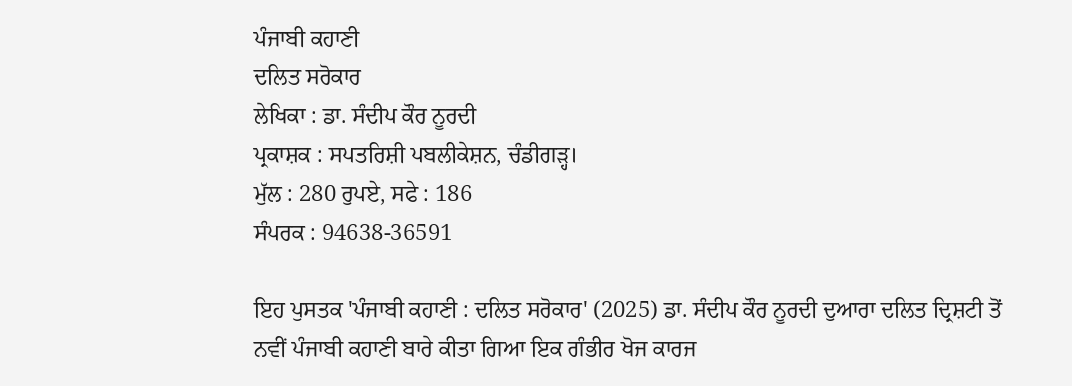ਪੰਜਾਬੀ ਕਹਾਣੀ
ਦਲਿਤ ਸਰੋਕਾਰ
ਲੇਖਿਕਾ : ਡਾ. ਸੰਦੀਪ ਕੌਰ ਨੂਰਦੀ
ਪ੍ਰਕਾਸ਼ਕ : ਸਪਤਰਿਸ਼ੀ ਪਬਲੀਕੇਸ਼ਨ, ਚੰਡੀਗੜ੍ਹ।
ਮੁੱਲ : 280 ਰੁਪਏ, ਸਫੇ : 186
ਸੰਪਰਕ : 94638-36591

ਇਹ ਪੁਸਤਕ 'ਪੰਜਾਬੀ ਕਹਾਣੀ : ਦਲਿਤ ਸਰੋਕਾਰ' (2025) ਡਾ. ਸੰਦੀਪ ਕੌਰ ਨੂਰਦੀ ਦੁਆਰਾ ਦਲਿਤ ਦ੍ਰਿਸ਼ਟੀ ਤੋਂ ਨਵੀਂ ਪੰਜਾਬੀ ਕਹਾਣੀ ਬਾਰੇ ਕੀਤਾ ਗਿਆ ਇਕ ਗੰਭੀਰ ਖੋਜ ਕਾਰਜ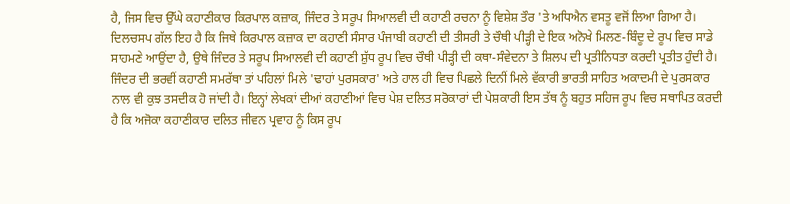ਹੈ, ਜਿਸ ਵਿਚ ਉੱਘੇ ਕਹਾਣੀਕਾਰ ਕਿਰਪਾਲ ਕਜ਼ਾਕ, ਜਿੰਦਰ ਤੇ ਸਰੂਪ ਸਿਆਲਵੀ ਦੀ ਕਹਾਣੀ ਰਚਨਾ ਨੂੰ ਵਿਸ਼ੇਸ਼ ਤੌਰ 'ਤੇ ਅਧਿਐਨ ਵਸਤੂ ਵਜੋਂ ਲਿਆ ਗਿਆ ਹੈ। ਦਿਲਚਸਪ ਗੱਲ ਇਹ ਹੈ ਕਿ ਜਿਥੇ ਕਿਰਪਾਲ ਕਜ਼ਾਕ ਦਾ ਕਹਾਣੀ ਸੰਸਾਰ ਪੰਜਾਬੀ ਕਹਾਣੀ ਦੀ ਤੀਸਰੀ ਤੇ ਚੌਥੀ ਪੀੜ੍ਹੀ ਦੇ ਇਕ ਅਨੋਖੇ ਮਿਲਣ-ਬਿੰਦੂ ਦੇ ਰੂਪ ਵਿਚ ਸਾਡੇ ਸਾਹਮਣੇ ਆਉਂਦਾ ਹੈ, ਉਥੇ ਜਿੰਦਰ ਤੇ ਸਰੂਪ ਸਿਆਲਵੀ ਦੀ ਕਹਾਣੀ ਸ਼ੁੱਧ ਰੂਪ ਵਿਚ ਚੌਥੀ ਪੀੜ੍ਹੀ ਦੀ ਕਥਾ-ਸੰਵੇਦਨਾ ਤੇ ਸ਼ਿਲਪ ਦੀ ਪ੍ਰਤੀਨਿਧਤਾ ਕਰਦੀ ਪ੍ਰਤੀਤ ਹੁੰਦੀ ਹੈ। ਜਿੰਦਰ ਦੀ ਭਰਵੀਂ ਕਹਾਣੀ ਸਮਰੱਥਾ ਤਾਂ ਪਹਿਲਾਂ ਮਿਲੇ 'ਢਾਹਾਂ ਪੁਰਸਕਾਰ' ਅਤੇ ਹਾਲ ਹੀ ਵਿਚ ਪਿਛਲੇ ਦਿਨੀਂ ਮਿਲੇ ਵੱਕਾਰੀ ਭਾਰਤੀ ਸਾਹਿਤ ਅਕਾਦਮੀ ਦੇ ਪੁਰਸਕਾਰ ਨਾਲ ਵੀ ਕੁਝ ਤਸਦੀਕ ਹੋ ਜਾਂਦੀ ਹੈ। ਇਨ੍ਹਾਂ ਲੇਖਕਾਂ ਦੀਆਂ ਕਹਾਣੀਆਂ ਵਿਚ ਪੇਸ਼ ਦਲਿਤ ਸਰੋਕਾਰਾਂ ਦੀ ਪੇਸ਼ਕਾਰੀ ਇਸ ਤੱਥ ਨੂੰ ਬਹੁਤ ਸਹਿਜ ਰੂਪ ਵਿਚ ਸਥਾਪਿਤ ਕਰਦੀ ਹੈ ਕਿ ਅਜੋਕਾ ਕਹਾਣੀਕਾਰ ਦਲਿਤ ਜੀਵਨ ਪ੍ਰਵਾਹ ਨੂੰ ਕਿਸ ਰੂਪ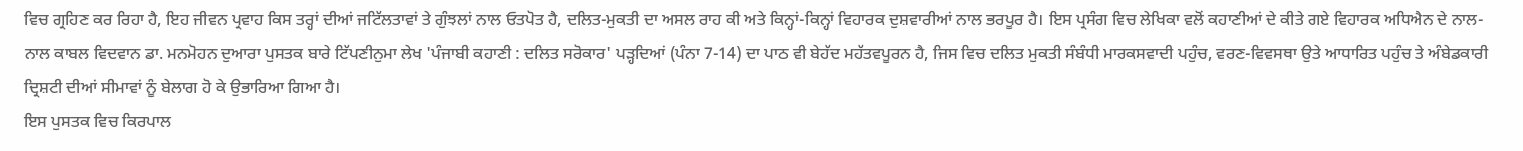ਵਿਚ ਗ੍ਰਹਿਣ ਕਰ ਰਿਹਾ ਹੈ, ਇਹ ਜੀਵਨ ਪ੍ਰਵਾਹ ਕਿਸ ਤਰ੍ਹਾਂ ਦੀਆਂ ਜਟਿੱਲਤਾਵਾਂ ਤੇ ਗੁੰਝਲਾਂ ਨਾਲ ਓਤਪੋਤ ਹੈ, ਦਲਿਤ-ਮੁਕਤੀ ਦਾ ਅਸਲ ਰਾਹ ਕੀ ਅਤੇ ਕਿਨ੍ਹਾਂ-ਕਿਨ੍ਹਾਂ ਵਿਹਾਰਕ ਦੁਸ਼ਵਾਰੀਆਂ ਨਾਲ ਭਰਪੂਰ ਹੈ। ਇਸ ਪ੍ਰਸੰਗ ਵਿਚ ਲੇਖਿਕਾ ਵਲੋਂ ਕਹਾਣੀਆਂ ਦੇ ਕੀਤੇ ਗਏ ਵਿਹਾਰਕ ਅਧਿਐਨ ਦੇ ਨਾਲ-ਨਾਲ ਕਾਬਲ ਵਿਦਵਾਨ ਡਾ. ਮਨਮੋਹਨ ਦੁਆਰਾ ਪੁਸਤਕ ਬਾਰੇ ਟਿੱਪਣੀਨੁਮਾ ਲੇਖ 'ਪੰਜਾਬੀ ਕਹਾਣੀ : ਦਲਿਤ ਸਰੋਕਾਰ' ਪੜ੍ਹਦਿਆਂ (ਪੰਨਾ 7-14) ਦਾ ਪਾਠ ਵੀ ਬੇਹੱਦ ਮਹੱਤਵਪੂਰਨ ਹੈ, ਜਿਸ ਵਿਚ ਦਲਿਤ ਮੁਕਤੀ ਸੰਬੰਧੀ ਮਾਰਕਸਵਾਦੀ ਪਹੁੰਚ, ਵਰਣ-ਵਿਵਸਥਾ ਉਤੇ ਆਧਾਰਿਤ ਪਹੁੰਚ ਤੇ ਅੰਬੇਡਕਾਰੀ ਦ੍ਰਿਸ਼ਟੀ ਦੀਆਂ ਸੀਮਾਵਾਂ ਨੂੰ ਬੇਲਾਗ ਹੋ ਕੇ ਉਭਾਰਿਆ ਗਿਆ ਹੈ।
ਇਸ ਪੁਸਤਕ ਵਿਚ ਕਿਰਪਾਲ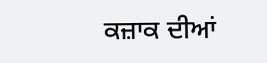ਕਜ਼ਾਕ ਦੀਆਂ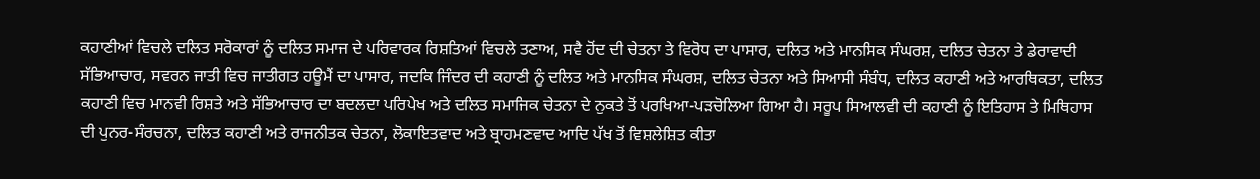ਕਹਾਣੀਆਂ ਵਿਚਲੇ ਦਲਿਤ ਸਰੋਕਾਰਾਂ ਨੂੰ ਦਲਿਤ ਸਮਾਜ ਦੇ ਪਰਿਵਾਰਕ ਰਿਸ਼ਤਿਆਂ ਵਿਚਲੇ ਤਣਾਅ, ਸਵੈ ਹੋਂਦ ਦੀ ਚੇਤਨਾ ਤੇ ਵਿਰੋਧ ਦਾ ਪਾਸਾਰ, ਦਲਿਤ ਅਤੇ ਮਾਨਸਿਕ ਸੰਘਰਸ਼, ਦਲਿਤ ਚੇਤਨਾ ਤੇ ਡੇਰਾਵਾਦੀ ਸੱਭਿਆਚਾਰ, ਸਵਰਨ ਜਾਤੀ ਵਿਚ ਜਾਤੀਗਤ ਹਊਮੈਂ ਦਾ ਪਾਸਾਰ, ਜਦਕਿ ਜਿੰਦਰ ਦੀ ਕਹਾਣੀ ਨੂੰ ਦਲਿਤ ਅਤੇ ਮਾਨਸਿਕ ਸੰਘਰਸ਼, ਦਲਿਤ ਚੇਤਨਾ ਅਤੇ ਸਿਆਸੀ ਸੰਬੰਧ, ਦਲਿਤ ਕਹਾਣੀ ਅਤੇ ਆਰਥਿਕਤਾ, ਦਲਿਤ ਕਹਾਣੀ ਵਿਚ ਮਾਨਵੀ ਰਿਸ਼ਤੇ ਅਤੇ ਸੱਭਿਆਚਾਰ ਦਾ ਬਦਲਦਾ ਪਰਿਪੇਖ ਅਤੇ ਦਲਿਤ ਸਮਾਜਿਕ ਚੇਤਨਾ ਦੇ ਨੁਕਤੇ ਤੋਂ ਪਰਖਿਆ-ਪੜਚੋਲਿਆ ਗਿਆ ਹੈ। ਸਰੂਪ ਸਿਆਲਵੀ ਦੀ ਕਹਾਣੀ ਨੂੰ ਇਤਿਹਾਸ ਤੇ ਮਿਥਿਹਾਸ ਦੀ ਪੁਨਰ-ਸੰਰਚਨਾ, ਦਲਿਤ ਕਹਾਣੀ ਅਤੇ ਰਾਜਨੀਤਕ ਚੇਤਨਾ, ਲੋਕਾਇਤਵਾਦ ਅਤੇ ਬ੍ਰਾਹਮਣਵਾਦ ਆਦਿ ਪੱਖ ਤੋਂ ਵਿਸ਼ਲੇਸ਼ਿਤ ਕੀਤਾ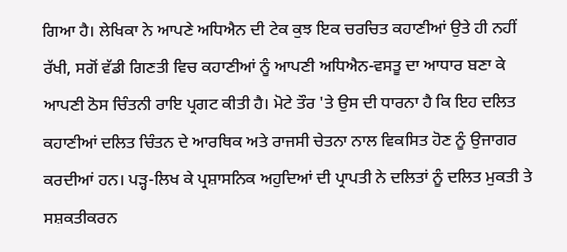ਗਿਆ ਹੈ। ਲੇਖਿਕਾ ਨੇ ਆਪਣੇ ਅਧਿਐਨ ਦੀ ਟੇਕ ਕੁਝ ਇਕ ਚਰਚਿਤ ਕਹਾਣੀਆਂ ਉਤੇ ਹੀ ਨਹੀਂ ਰੱਖੀ, ਸਗੋਂ ਵੱਡੀ ਗਿਣਤੀ ਵਿਚ ਕਹਾਣੀਆਂ ਨੂੰ ਆਪਣੀ ਅਧਿਐਨ-ਵਸਤੂ ਦਾ ਆਧਾਰ ਬਣਾ ਕੇ ਆਪਣੀ ਠੋਸ ਚਿੰਤਨੀ ਰਾਇ ਪ੍ਰਗਟ ਕੀਤੀ ਹੈ। ਮੋਟੇ ਤੌਰ 'ਤੇ ਉਸ ਦੀ ਧਾਰਨਾ ਹੈ ਕਿ ਇਹ ਦਲਿਤ ਕਹਾਣੀਆਂ ਦਲਿਤ ਚਿੰਤਨ ਦੇ ਆਰਥਿਕ ਅਤੇ ਰਾਜਸੀ ਚੇਤਨਾ ਨਾਲ ਵਿਕਸਿਤ ਹੋਣ ਨੂੰ ਉਜਾਗਰ ਕਰਦੀਆਂ ਹਨ। ਪੜ੍ਹ-ਲਿਖ ਕੇ ਪ੍ਰਸ਼ਾਸਨਿਕ ਅਹੁਦਿਆਂ ਦੀ ਪ੍ਰਾਪਤੀ ਨੇ ਦਲਿਤਾਂ ਨੂੰ ਦਲਿਤ ਮੁਕਤੀ ਤੇ ਸਸ਼ਕਤੀਕਰਨ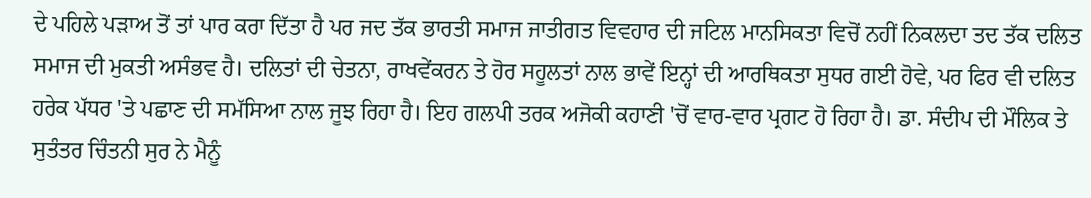ਦੇ ਪਹਿਲੇ ਪੜਾਅ ਤੋਂ ਤਾਂ ਪਾਰ ਕਰਾ ਦਿੱਤਾ ਹੈ ਪਰ ਜਦ ਤੱਕ ਭਾਰਤੀ ਸਮਾਜ ਜਾਤੀਗਤ ਵਿਵਹਾਰ ਦੀ ਜਟਿਲ ਮਾਨਸਿਕਤਾ ਵਿਚੋਂ ਨਹੀਂ ਨਿਕਲਦਾ ਤਦ ਤੱਕ ਦਲਿਤ ਸਮਾਜ ਦੀ ਮੁਕਤੀ ਅਸੰਭਵ ਹੈ। ਦਲਿਤਾਂ ਦੀ ਚੇਤਨਾ, ਰਾਖਵੇਂਕਰਨ ਤੇ ਹੋਰ ਸਹੂਲਤਾਂ ਨਾਲ ਭਾਵੇਂ ਇਨ੍ਹਾਂ ਦੀ ਆਰਥਿਕਤਾ ਸੁਧਰ ਗਈ ਹੋਵੇ, ਪਰ ਫਿਰ ਵੀ ਦਲਿਤ ਹਰੇਕ ਪੱਧਰ 'ਤੇ ਪਛਾਣ ਦੀ ਸਮੱਸਿਆ ਨਾਲ ਜੂਝ ਰਿਹਾ ਹੈ। ਇਹ ਗਲਪੀ ਤਰਕ ਅਜੋਕੀ ਕਹਾਣੀ 'ਚੋਂ ਵਾਰ-ਵਾਰ ਪ੍ਰਗਟ ਹੋ ਰਿਹਾ ਹੈ। ਡਾ. ਸੰਦੀਪ ਦੀ ਮੌਲਿਕ ਤੇ ਸੁਤੰਤਰ ਚਿੰਤਨੀ ਸੁਰ ਨੇ ਮੈਨੂੰ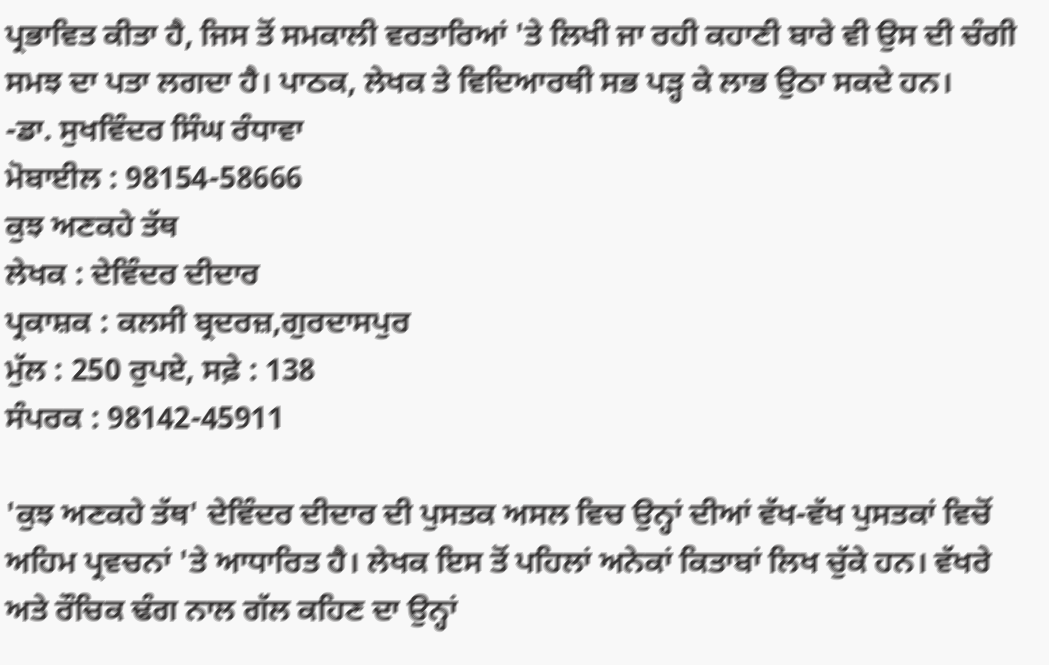ਪ੍ਰਭਾਵਿਤ ਕੀਤਾ ਹੈ, ਜਿਸ ਤੋਂ ਸਮਕਾਲੀ ਵਰਤਾਰਿਆਂ 'ਤੇ ਲਿਖੀ ਜਾ ਰਹੀ ਕਹਾਣੀ ਬਾਰੇ ਵੀ ਉਸ ਦੀ ਚੰਗੀ ਸਮਝ ਦਾ ਪਤਾ ਲਗਦਾ ਹੈ। ਪਾਠਕ, ਲੇਖਕ ਤੇ ਵਿਦਿਆਰਥੀ ਸਭ ਪੜ੍ਹ ਕੇ ਲਾਭ ਉਠਾ ਸਕਦੇ ਹਨ।
-ਡਾ. ਸੁਖਵਿੰਦਰ ਸਿੰਘ ਰੰਧਾਵਾ
ਮੋਬਾਈਲ : 98154-58666
ਕੁਝ ਅਣਕਹੇ ਤੱਥ
ਲੇਖਕ : ਦੇਵਿੰਦਰ ਦੀਦਾਰ
ਪ੍ਰਕਾਸ਼ਕ : ਕਲਸੀ ਬ੍ਰਦਰਜ਼,ਗੁਰਦਾਸਪੁਰ
ਮੁੱਲ : 250 ਰੁਪਏ, ਸਫ਼ੇ : 138
ਸੰਪਰਕ : 98142-45911

'ਕੁਝ ਅਣਕਹੇ ਤੱਥ' ਦੇਵਿੰਦਰ ਦੀਦਾਰ ਦੀ ਪੁਸਤਕ ਅਸਲ ਵਿਚ ਉਨ੍ਹਾਂ ਦੀਆਂ ਵੱਖ-ਵੱਖ ਪੁਸਤਕਾਂ ਵਿਚੋਂ ਅਹਿਮ ਪ੍ਰਵਚਨਾਂ 'ਤੇ ਆਧਾਰਿਤ ਹੈ। ਲੇਖਕ ਇਸ ਤੋਂ ਪਹਿਲਾਂ ਅਨੇਕਾਂ ਕਿਤਾਬਾਂ ਲਿਖ ਚੁੱਕੇ ਹਨ। ਵੱਖਰੇ ਅਤੇ ਰੌਚਿਕ ਢੰਗ ਨਾਲ ਗੱਲ ਕਹਿਣ ਦਾ ਉਨ੍ਹਾਂ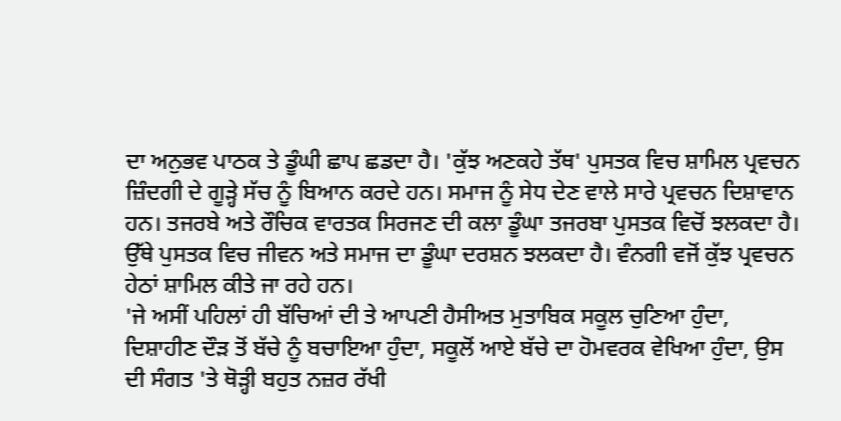ਦਾ ਅਨੁਭਵ ਪਾਠਕ ਤੇ ਡੂੰਘੀ ਛਾਪ ਛਡਦਾ ਹੈ। 'ਕੁੱਝ ਅਣਕਹੇ ਤੱਥ' ਪੁਸਤਕ ਵਿਚ ਸ਼ਾਮਿਲ ਪ੍ਰਵਚਨ ਜ਼ਿੰਦਗੀ ਦੇ ਗੂੜ੍ਹੇ ਸੱਚ ਨੂੰ ਬਿਆਨ ਕਰਦੇ ਹਨ। ਸਮਾਜ ਨੂੰ ਸੇਧ ਦੇਣ ਵਾਲੇ ਸਾਰੇ ਪ੍ਰਵਚਨ ਦਿਸ਼ਾਵਾਨ ਹਨ। ਤਜਰਬੇ ਅਤੇ ਰੌਚਿਕ ਵਾਰਤਕ ਸਿਰਜਣ ਦੀ ਕਲਾ ਡੂੰਘਾ ਤਜਰਬਾ ਪੁਸਤਕ ਵਿਚੋਂ ਝਲਕਦਾ ਹੈ। ਉੱਥੇ ਪੁਸਤਕ ਵਿਚ ਜੀਵਨ ਅਤੇ ਸਮਾਜ ਦਾ ਡੂੰਘਾ ਦਰਸ਼ਨ ਝਲਕਦਾ ਹੈ। ਵੰਨਗੀ ਵਜੋਂ ਕੁੱਝ ਪ੍ਰਵਚਨ ਹੇਠਾਂ ਸ਼ਾਮਿਲ ਕੀਤੇ ਜਾ ਰਹੇ ਹਨ।
'ਜੇ ਅਸੀਂ ਪਹਿਲਾਂ ਹੀ ਬੱਚਿਆਂ ਦੀ ਤੇ ਆਪਣੀ ਹੈਸੀਅਤ ਮੁਤਾਬਿਕ ਸਕੂਲ ਚੁਣਿਆ ਹੁੰਦਾ, ਦਿਸ਼ਾਹੀਣ ਦੌੜ ਤੋਂ ਬੱਚੇ ਨੂੰ ਬਚਾਇਆ ਹੁੰਦਾ, ਸਕੂਲੋਂ ਆਏ ਬੱਚੇ ਦਾ ਹੋਮਵਰਕ ਵੇਖਿਆ ਹੁੰਦਾ, ਉਸ ਦੀ ਸੰਗਤ 'ਤੇ ਥੋੜ੍ਹੀ ਬਹੁਤ ਨਜ਼ਰ ਰੱਖੀ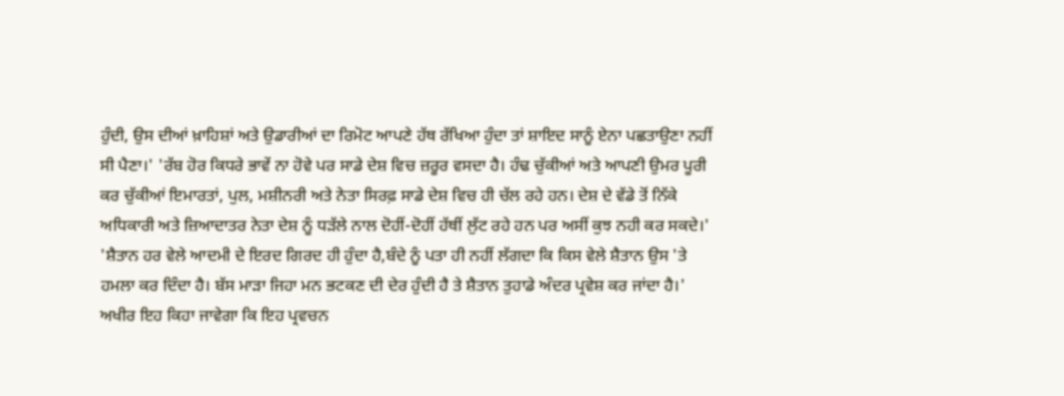ਹੁੰਦੀ, ਉਸ ਦੀਆਂ ਖ਼ਾਹਿਸ਼ਾਂ ਅਤੇ ਉਡਾਰੀਆਂ ਦਾ ਰਿਮੋਟ ਆਪਣੇ ਹੱਥ ਰੱਖਿਆ ਹੁੰਦਾ ਤਾਂ ਸ਼ਾਇਦ ਸਾਨੂੰ ਏਨਾ ਪਛਤਾਉਣਾ ਨਹੀਂ ਸੀ ਪੈਣਾ।' 'ਰੱਬ ਹੋਰ ਕਿਧਰੇ ਭਾਵੇਂ ਨਾ ਹੋਵੇ ਪਰ ਸਾਡੇ ਦੇਸ਼ ਵਿਚ ਜ਼ਰੂਰ ਵਸਦਾ ਹੈ। ਹੰਢ ਚੁੱਕੀਆਂ ਅਤੇ ਆਪਣੀ ਉਮਰ ਪੂਰੀ ਕਰ ਚੁੱਕੀਆਂ ਇਮਾਰਤਾਂ, ਪੁਲ, ਮਸ਼ੀਨਰੀ ਅਤੇ ਨੇਤਾ ਸਿਰਫ਼ ਸਾਡੇ ਦੇਸ਼ ਵਿਚ ਹੀ ਚੱਲ ਰਹੇ ਹਨ। ਦੇਸ਼ ਦੇ ਵੱਡੇ ਤੋਂ ਨਿੱਕੇ ਅਧਿਕਾਰੀ ਅਤੇ ਜ਼ਿਆਦਾਤਰ ਨੇਤਾ ਦੇਸ਼ ਨੂੰ ਧੜੱਲੇ ਨਾਲ ਦੋਹੀਂ-ਦੋਹੀਂ ਹੱਥੀਂ ਲੁੱਟ ਰਹੇ ਹਨ ਪਰ ਅਸੀਂ ਕੁਝ ਨਹੀ ਕਰ ਸਕਦੇ।' 'ਸ਼ੈਤਾਨ ਹਰ ਵੇਲੇ ਆਦਮੀ ਦੇ ਇਰਦ ਗਿਰਦ ਹੀ ਹੁੰਦਾ ਹੈ,ਬੰਦੇ ਨੂੰ ਪਤਾ ਹੀ ਨਹੀਂ ਲੱਗਦਾ ਕਿ ਕਿਸ ਵੇਲੇ ਸ਼ੈਤਾਨ ਉਸ 'ਤੇ ਹਮਲਾ ਕਰ ਦਿੰਦਾ ਹੈ। ਬੱਸ ਮਾੜਾ ਜਿਹਾ ਮਨ ਭਟਕਣ ਦੀ ਦੇਰ ਹੁੰਦੀ ਹੈ ਤੇ ਸ਼ੈਤਾਨ ਤੁਹਾਡੇ ਅੰਦਰ ਪ੍ਰਵੇਸ਼ ਕਰ ਜਾਂਦਾ ਹੈ।' ਅਖੀਰ ਇਹ ਕਿਹਾ ਜਾਵੇਗਾ ਕਿ ਇਹ ਪ੍ਰਵਚਨ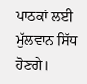ਪਾਠਕਾਂ ਲਈ ਮੁੱਲਵਾਨ ਸਿੱਧ ਹੋਣਗੇ।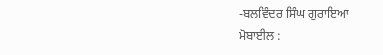-ਬਲਵਿੰਦਰ ਸਿੰਘ ਗੁਰਾਇਆ
ਮੋਬਾਈਲ :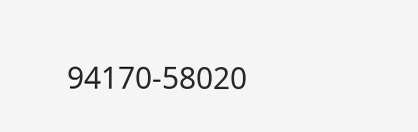94170-58020